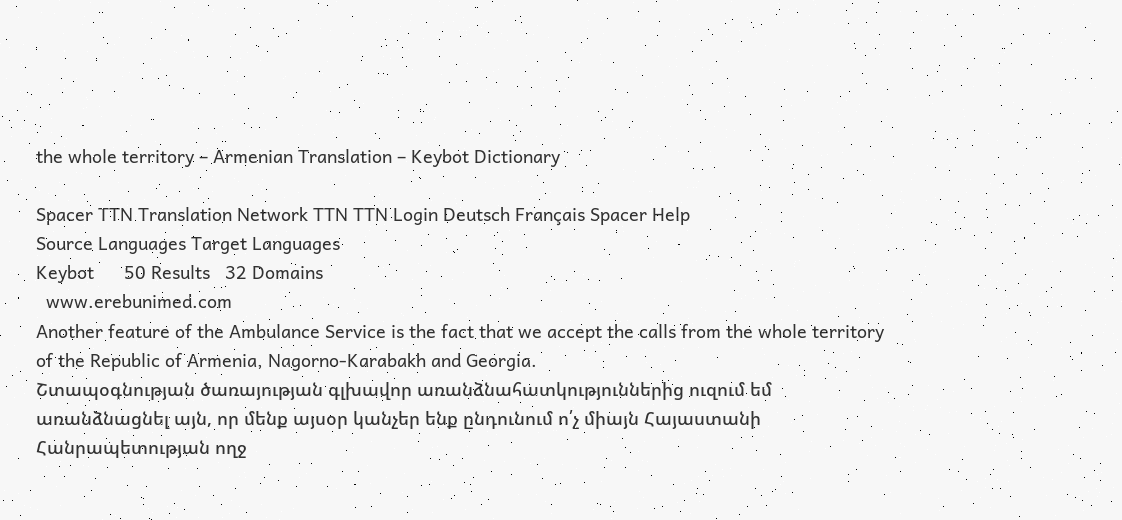the whole territory – Armenian Translation – Keybot Dictionary

Spacer TTN Translation Network TTN TTN Login Deutsch Français Spacer Help
Source Languages Target Languages
Keybot      50 Results   32 Domains
  www.erebunimed.com
Another feature of the Ambulance Service is the fact that we accept the calls from the whole territory of the Republic of Armenia, Nagorno-Karabakh and Georgia.
Շտապօգնության ծառայության գլխավոր առանձնահատկություններից ուզում եմ առանձնացնել այն, որ մենք այսօր կանչեր ենք ընդունում ո՛չ միայն Հայաստանի Հանրապետության ողջ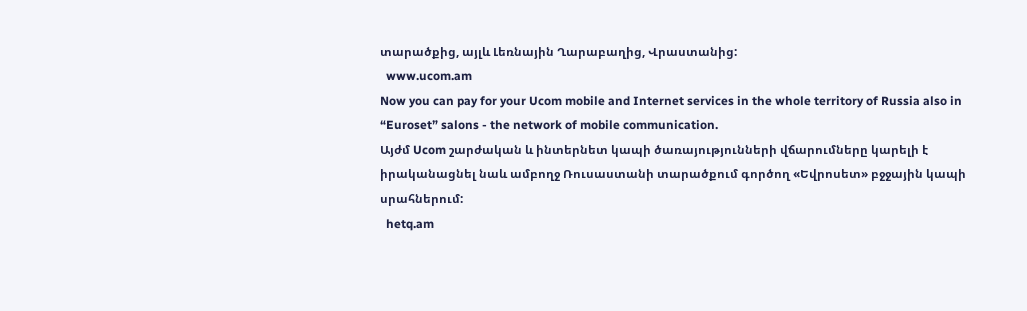տարածքից, այլև Լեռնային Ղարաբաղից, Վրաստանից:
  www.ucom.am
Now you can pay for your Ucom mobile and Internet services in the whole territory of Russia also in “Euroset” salons - the network of mobile communication.
Այժմ Ucom շարժական և ինտերնետ կապի ծառայությունների վճարումները կարելի է իրականացնել նաև ամբողջ Ռուսաստանի տարածքում գործող «Եվրոսետ» բջջային կապի սրահներում:
  hetq.am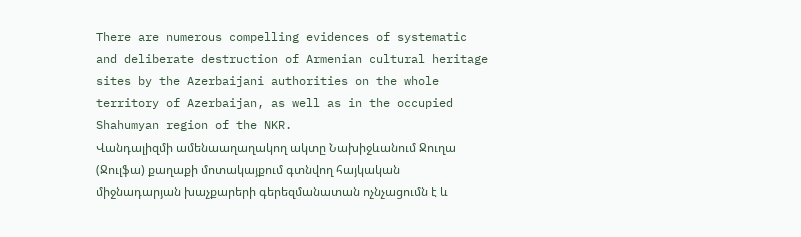There are numerous compelling evidences of systematic and deliberate destruction of Armenian cultural heritage sites by the Azerbaijani authorities on the whole territory of Azerbaijan, as well as in the occupied Shahumyan region of the NKR.
Վանդալիզմի ամենաաղաղակող ակտը Նախիջևանում Ջուղա (Ջուլֆա) քաղաքի մոտակայքում գտնվող հայկական միջնադարյան խաչքարերի գերեզմանատան ոչնչացումն է և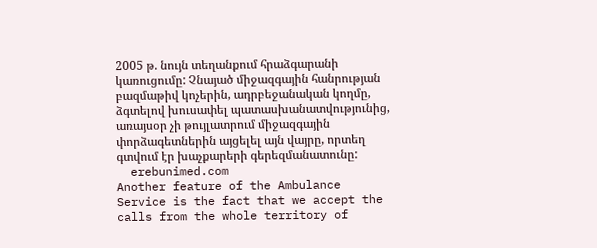2005 թ. նույն տեղանքում հրաձգարանի կառուցումը: Չնայած միջազգային հանրության բազմաթիվ կոչերին, ադրբեջանական կողմը, ձգտելով խուսափել պատասխանատվությունից, առայսօր չի թույլատրում միջազգային փորձագետներին այցելել այն վայրը, որտեղ գտվում էր խաչքարերի գերեզմանատունը:
  erebunimed.com
Another feature of the Ambulance Service is the fact that we accept the calls from the whole territory of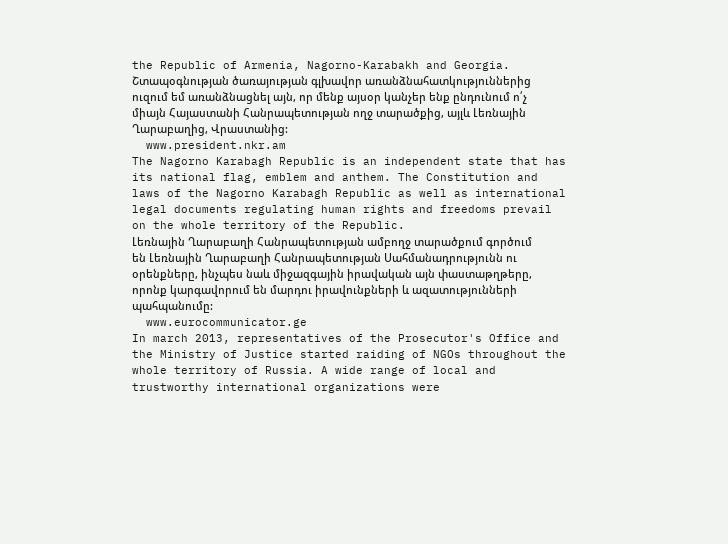the Republic of Armenia, Nagorno-Karabakh and Georgia.
Շտապօգնության ծառայության գլխավոր առանձնահատկություններից ուզում եմ առանձնացնել այն, որ մենք այսօր կանչեր ենք ընդունում ո՛չ միայն Հայաստանի Հանրապետության ողջ տարածքից, այլև Լեռնային Ղարաբաղից, Վրաստանից:
  www.president.nkr.am
The Nagorno Karabagh Republic is an independent state that has its national flag, emblem and anthem. The Constitution and laws of the Nagorno Karabagh Republic as well as international legal documents regulating human rights and freedoms prevail on the whole territory of the Republic.
Լեռնային Ղարաբաղի Հանրապետության ամբողջ տարածքում գործում են Լեռնային Ղարաբաղի Հանրապետության Սահմանադրությունն ու օրենքները, ինչպես նաև միջազգային իրավական այն փաստաթղթերը, որոնք կարգավորում են մարդու իրավունքների և ազատությունների պահպանումը:
  www.eurocommunicator.ge
In march 2013, representatives of the Prosecutor's Office and the Ministry of Justice started raiding of NGOs throughout the whole territory of Russia. A wide range of local and trustworthy international organizations were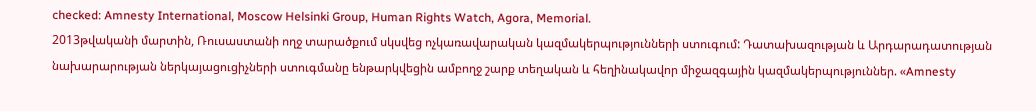checked: Amnesty International, Moscow Helsinki Group, Human Rights Watch, Agora, Memorial.
2013թվականի մարտին, Ռուսաստանի ողջ տարածքում սկսվեց ոչկառավարական կազմակերպությունների ստուգում: Դատախազության և Արդարադատության նախարարության ներկայացուցիչների ստուգմանը ենթարկվեցին ամբողջ շարք տեղական և հեղինակավոր միջազգային կազմակերպություններ. «Amnesty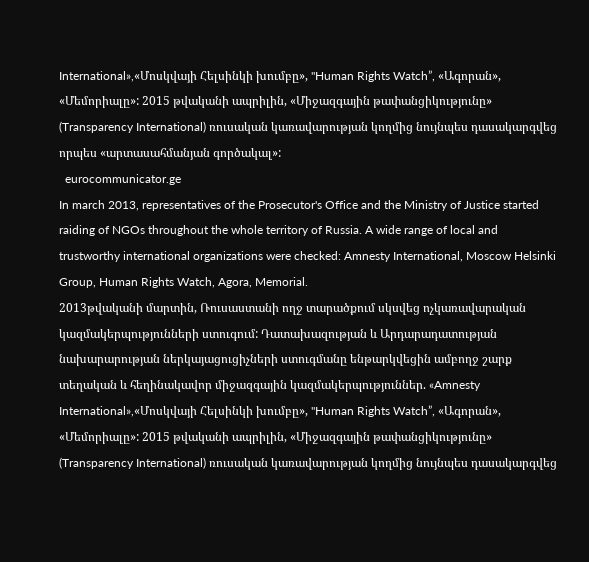International»,«Մոսկվայի Հելսինկի խումբը», "Human Rights Watch”, «Ագորան», «Մեմորիալը»: 2015 թվականի ապրիլին, «Միջազգային թափանցիկությունը» (Transparency International) ռուսական կառավարության կողմից նույնպես դասակարգվեց որպես «արտասահմանյան գործակալ»:
  eurocommunicator.ge
In march 2013, representatives of the Prosecutor's Office and the Ministry of Justice started raiding of NGOs throughout the whole territory of Russia. A wide range of local and trustworthy international organizations were checked: Amnesty International, Moscow Helsinki Group, Human Rights Watch, Agora, Memorial.
2013թվականի մարտին, Ռուսաստանի ողջ տարածքում սկսվեց ոչկառավարական կազմակերպությունների ստուգում: Դատախազության և Արդարադատության նախարարության ներկայացուցիչների ստուգմանը ենթարկվեցին ամբողջ շարք տեղական և հեղինակավոր միջազգային կազմակերպություններ. «Amnesty International»,«Մոսկվայի Հելսինկի խումբը», "Human Rights Watch”, «Ագորան», «Մեմորիալը»: 2015 թվականի ապրիլին, «Միջազգային թափանցիկությունը» (Transparency International) ռուսական կառավարության կողմից նույնպես դասակարգվեց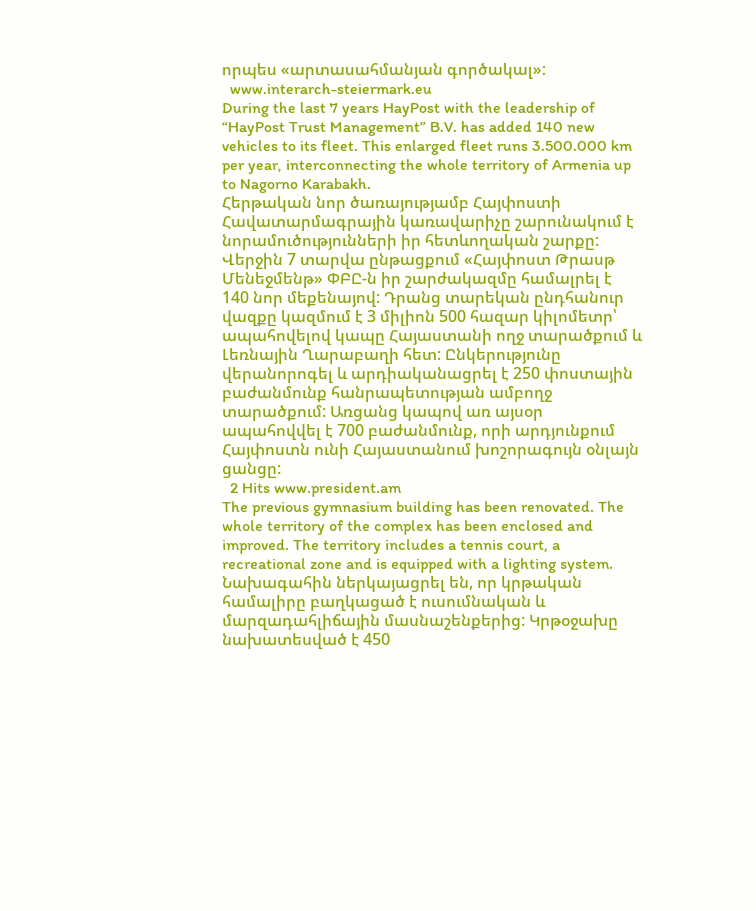որպես «արտասահմանյան գործակալ»:
  www.interarch-steiermark.eu
During the last 7 years HayPost with the leadership of “HayPost Trust Management” B.V. has added 140 new vehicles to its fleet. This enlarged fleet runs 3.500.000 km per year, interconnecting the whole territory of Armenia up to Nagorno Karabakh.
Հերթական նոր ծառայությամբ Հայփոստի Հավատարմագրային կառավարիչը շարունակում է նորամուծությունների իր հետևողական շարքը: Վերջին 7 տարվա ընթացքում «Հայփոստ Թրասթ Մենեջմենթ» ՓԲԸ-ն իր շարժակազմը համալրել է 140 նոր մեքենայով: Դրանց տարեկան ընդհանուր վազքը կազմում է 3 միլիոն 500 հազար կիլոմետր՝ ապահովելով կապը Հայաստանի ողջ տարածքում և Լեռնային Ղարաբաղի հետ: Ընկերությունը վերանորոգել և արդիականացրել է 250 փոստային բաժանմունք հանրապետության ամբողջ տարածքում: Առցանց կապով առ այսօր ապահովվել է 700 բաժանմունք, որի արդյունքում Հայփոստն ունի Հայաստանում խոշորագույն օնլայն ցանցը:
  2 Hits www.president.am
The previous gymnasium building has been renovated. The whole territory of the complex has been enclosed and improved. The territory includes a tennis court, a recreational zone and is equipped with a lighting system.
Նախագահին ներկայացրել են, որ կրթական համալիրը բաղկացած է ուսումնական և մարզադահլիճային մասնաշենքերից: Կրթօջախը նախատեսված է 450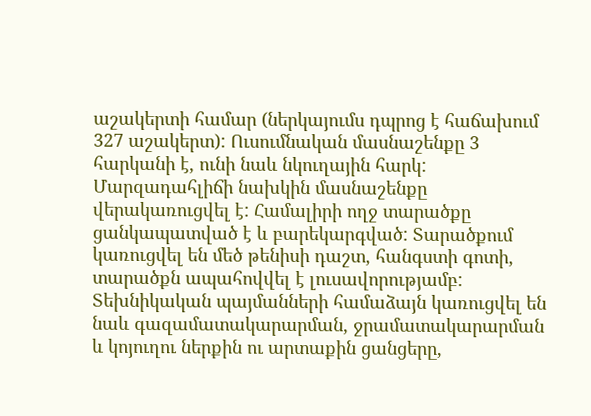աշակերտի համար (ներկայումս դպրոց է հաճախում 327 աշակերտ): Ուսումնական մասնաշենքը 3 հարկանի է, ունի նաև նկուղային հարկ: Մարզադահլիճի նախկին մասնաշենքը վերակառուցվել է: Համալիրի ողջ տարածքը ցանկապատված է և բարեկարգված: Տարածքում կառուցվել են մեծ թենիսի դաշտ, հանգստի գոտի, տարածքն ապահովվել է լուսավորությամբ: Տեխնիկական պայմանների համաձայն կառուցվել են նաև գազամատակարարման, ջրամատակարարման և կոյուղու ներքին ու արտաքին ցանցերը,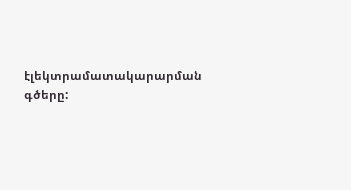էլեկտրամատակարարման գծերը: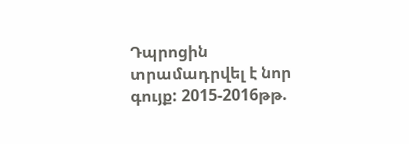Դպրոցին տրամադրվել է նոր գույք: 2015-2016թթ.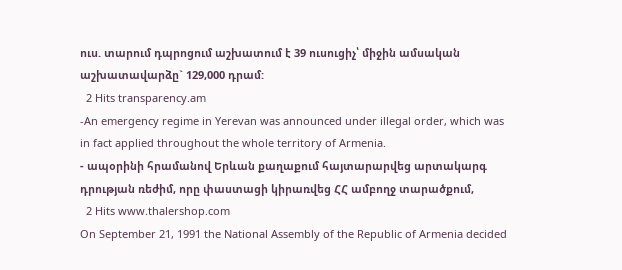ուս. տարում դպրոցում աշխատում է 39 ուսուցիչ՝ միջին ամսական աշխատավարձը` 129,000 դրամ:
  2 Hits transparency.am
-An emergency regime in Yerevan was announced under illegal order, which was in fact applied throughout the whole territory of Armenia.
- ապօրինի հրամանով Երևան քաղաքում հայտարարվեց արտակարգ դրության ռեժիմ, որը փաստացի կիրառվեց ՀՀ ամբողջ տարածքում,
  2 Hits www.thalershop.com
On September 21, 1991 the National Assembly of the Republic of Armenia decided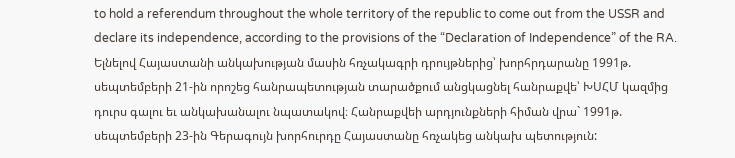to hold a referendum throughout the whole territory of the republic to come out from the USSR and declare its independence, according to the provisions of the “Declaration of Independence” of the RA.
Ելնելով Հայաստանի անկախության մասին հռչակագրի դրույթներից՝ խորհրդարանը 1991թ. սեպտեմբերի 21-ին որոշեց հանրապետության տարածքում անցկացնել հանրաքվե՝ ԽՍՀՄ կազմից դուրս գալու եւ անկախանալու նպատակով։ Հանրաքվեի արդյունքների հիման վրա` 1991թ. սեպտեմբերի 23-ին Գերագույն խորհուրդը Հայաստանը հռչակեց անկախ պետություն: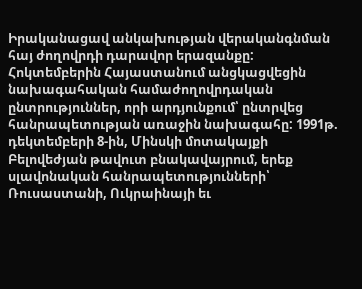Իրականացավ անկախության վերականգնման հայ ժողովրդի դարավոր երազանքը: Հոկտեմբերին Հայաստանում անցկացվեցին նախագահական համաժողովրդական ընտրություններ, որի արդյունքում՝ ընտրվեց հանրապետության առաջին նախագահը: 1991թ. դեկտեմբերի 8-ին, Մինսկի մոտակայքի Բելովեժյան թավուտ բնակավայրում, երեք սլավոնական հանրապետությունների՝ Ռուսաստանի, Ուկրաինայի եւ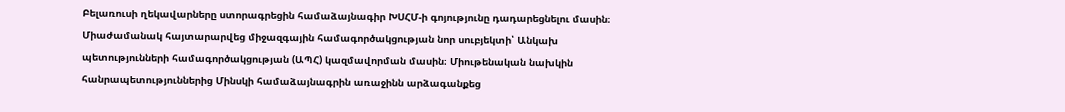Բելառուսի ղեկավարները ստորագրեցին համաձայնագիր ԽՍՀՄ-ի գոյությունը դադարեցնելու մասին։ Միաժամանակ հայտարարվեց միջազգային համագործակցության նոր սուբյեկտի՝ Անկախ պետությունների համագործակցության (ԱՊՀ) կազմավորման մասին։ Միութենական նախկին հանրապետություններից Մինսկի համաձայնագրին առաջինն արձագանքեց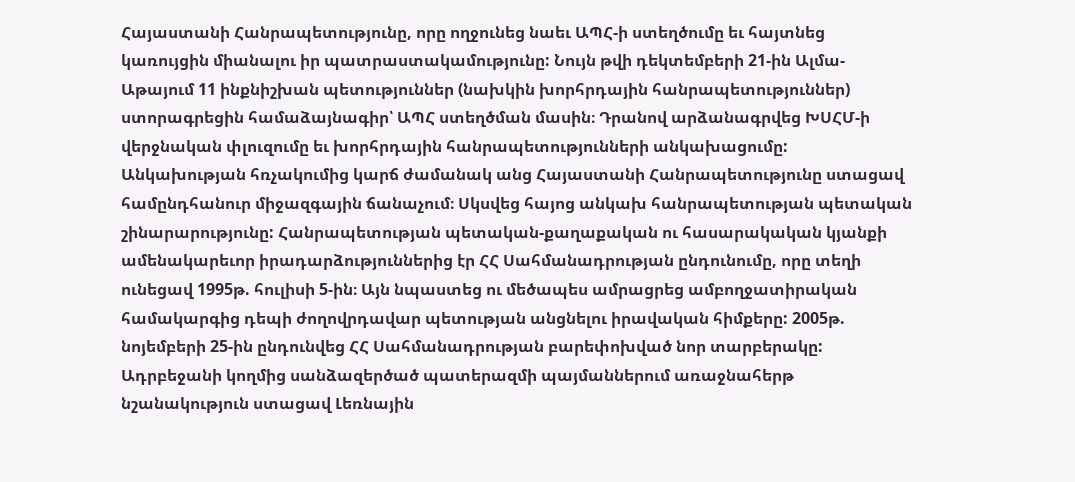Հայաստանի Հանրապետությունը, որը ողջունեց նաեւ ԱՊՀ-ի ստեղծումը եւ հայտնեց կառույցին միանալու իր պատրաստակամությունը: Նույն թվի դեկտեմբերի 21-ին Ալմա-Աթայում 11 ինքնիշխան պետություններ (նախկին խորհրդային հանրապետություններ) ստորագրեցին համաձայնագիր՝ ԱՊՀ ստեղծման մասին։ Դրանով արձանագրվեց ԽՍՀՄ-ի վերջնական փլուզումը եւ խորհրդային հանրապետությունների անկախացումը: Անկախության հռչակումից կարճ ժամանակ անց Հայաստանի Հանրապետությունը ստացավ համընդհանուր միջազգային ճանաչում։ Սկսվեց հայոց անկախ հանրապետության պետական շինարարությունը: Հանրապետության պետական-քաղաքական ու հասարակական կյանքի ամենակարեւոր իրադարձություններից էր ՀՀ Սահմանադրության ընդունումը, որը տեղի ունեցավ 1995թ. հուլիսի 5-ին։ Այն նպաստեց ու մեծապես ամրացրեց ամբողջատիրական համակարգից դեպի ժողովրդավար պետության անցնելու իրավական հիմքերը: 2005թ. նոյեմբերի 25-ին ընդունվեց ՀՀ Սահմանադրության բարեփոխված նոր տարբերակը: Ադրբեջանի կողմից սանձազերծած պատերազմի պայմաններում առաջնահերթ նշանակություն ստացավ Լեռնային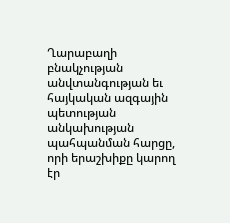Ղարաբաղի բնակչության անվտանգության եւ հայկական ազգային պետության անկախության պահպանման հարցը, որի երաշխիքը կարող էր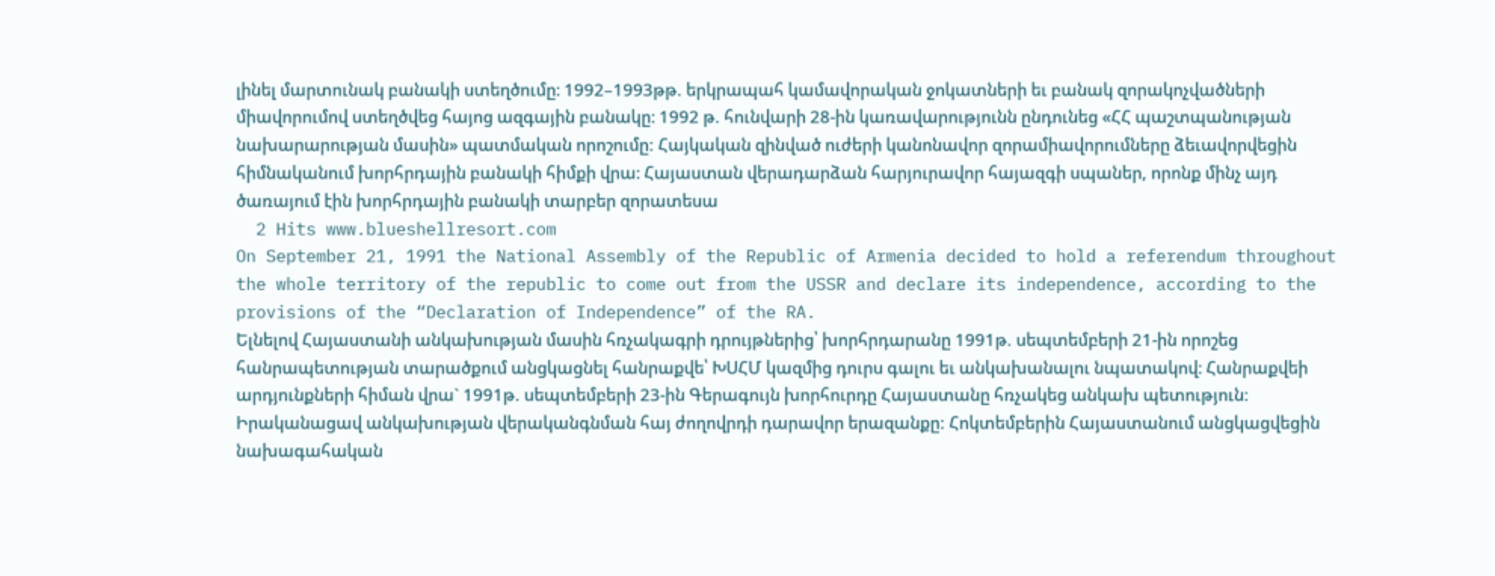լինել մարտունակ բանակի ստեղծումը։ 1992–1993թթ. երկրապահ կամավորական ջոկատների եւ բանակ զորակոչվածների միավորումով ստեղծվեց հայոց ազգային բանակը։ 1992 թ. հունվարի 28-ին կառավարությունն ընդունեց «ՀՀ պաշտպանության նախարարության մասին» պատմական որոշումը: Հայկական զինված ուժերի կանոնավոր զորամիավորումները ձեւավորվեցին հիմնականում խորհրդային բանակի հիմքի վրա։ Հայաստան վերադարձան հարյուրավոր հայազգի սպաներ, որոնք մինչ այդ ծառայում էին խորհրդային բանակի տարբեր զորատեսա
  2 Hits www.blueshellresort.com
On September 21, 1991 the National Assembly of the Republic of Armenia decided to hold a referendum throughout the whole territory of the republic to come out from the USSR and declare its independence, according to the provisions of the “Declaration of Independence” of the RA.
Ելնելով Հայաստանի անկախության մասին հռչակագրի դրույթներից՝ խորհրդարանը 1991թ. սեպտեմբերի 21-ին որոշեց հանրապետության տարածքում անցկացնել հանրաքվե՝ ԽՍՀՄ կազմից դուրս գալու եւ անկախանալու նպատակով։ Հանրաքվեի արդյունքների հիման վրա` 1991թ. սեպտեմբերի 23-ին Գերագույն խորհուրդը Հայաստանը հռչակեց անկախ պետություն: Իրականացավ անկախության վերականգնման հայ ժողովրդի դարավոր երազանքը: Հոկտեմբերին Հայաստանում անցկացվեցին նախագահական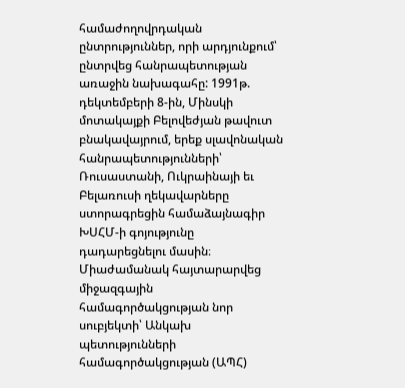համաժողովրդական ընտրություններ, որի արդյունքում՝ ընտրվեց հանրապետության առաջին նախագահը: 1991թ. դեկտեմբերի 8-ին, Մինսկի մոտակայքի Բելովեժյան թավուտ բնակավայրում, երեք սլավոնական հանրապետությունների՝ Ռուսաստանի, Ուկրաինայի եւ Բելառուսի ղեկավարները ստորագրեցին համաձայնագիր ԽՍՀՄ-ի գոյությունը դադարեցնելու մասին։ Միաժամանակ հայտարարվեց միջազգային համագործակցության նոր սուբյեկտի՝ Անկախ պետությունների համագործակցության (ԱՊՀ)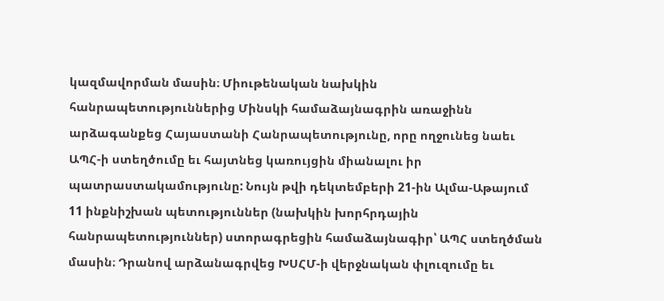կազմավորման մասին։ Միութենական նախկին հանրապետություններից Մինսկի համաձայնագրին առաջինն արձագանքեց Հայաստանի Հանրապետությունը, որը ողջունեց նաեւ ԱՊՀ-ի ստեղծումը եւ հայտնեց կառույցին միանալու իր պատրաստակամությունը: Նույն թվի դեկտեմբերի 21-ին Ալմա-Աթայում 11 ինքնիշխան պետություններ (նախկին խորհրդային հանրապետություններ) ստորագրեցին համաձայնագիր՝ ԱՊՀ ստեղծման մասին։ Դրանով արձանագրվեց ԽՍՀՄ-ի վերջնական փլուզումը եւ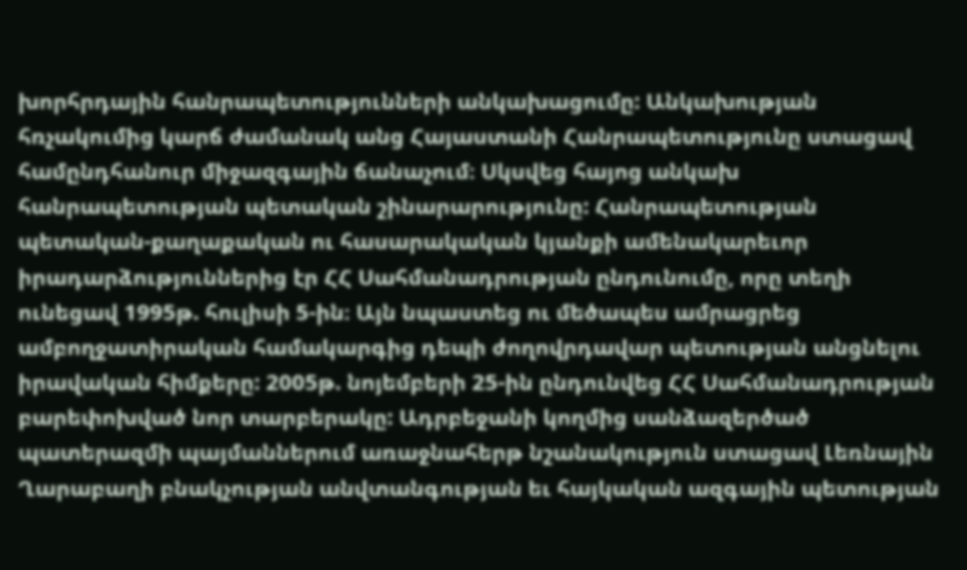խորհրդային հանրապետությունների անկախացումը: Անկախության հռչակումից կարճ ժամանակ անց Հայաստանի Հանրապետությունը ստացավ համընդհանուր միջազգային ճանաչում։ Սկսվեց հայոց անկախ հանրապետության պետական շինարարությունը: Հանրապետության պետական-քաղաքական ու հասարակական կյանքի ամենակարեւոր իրադարձություններից էր ՀՀ Սահմանադրության ընդունումը, որը տեղի ունեցավ 1995թ. հուլիսի 5-ին։ Այն նպաստեց ու մեծապես ամրացրեց ամբողջատիրական համակարգից դեպի ժողովրդավար պետության անցնելու իրավական հիմքերը: 2005թ. նոյեմբերի 25-ին ընդունվեց ՀՀ Սահմանադրության բարեփոխված նոր տարբերակը: Ադրբեջանի կողմից սանձազերծած պատերազմի պայմաններում առաջնահերթ նշանակություն ստացավ Լեռնային Ղարաբաղի բնակչության անվտանգության եւ հայկական ազգային պետության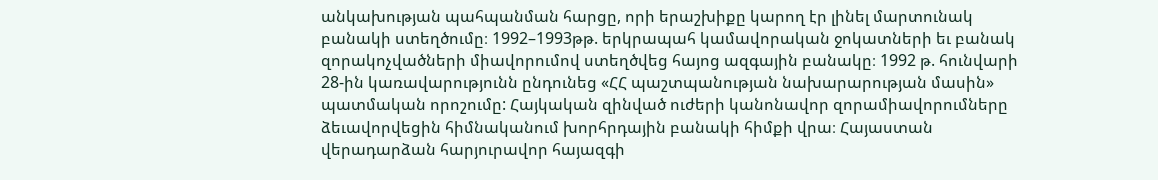անկախության պահպանման հարցը, որի երաշխիքը կարող էր լինել մարտունակ բանակի ստեղծումը։ 1992–1993թթ. երկրապահ կամավորական ջոկատների եւ բանակ զորակոչվածների միավորումով ստեղծվեց հայոց ազգային բանակը։ 1992 թ. հունվարի 28-ին կառավարությունն ընդունեց «ՀՀ պաշտպանության նախարարության մասին» պատմական որոշումը: Հայկական զինված ուժերի կանոնավոր զորամիավորումները ձեւավորվեցին հիմնականում խորհրդային բանակի հիմքի վրա։ Հայաստան վերադարձան հարյուրավոր հայազգի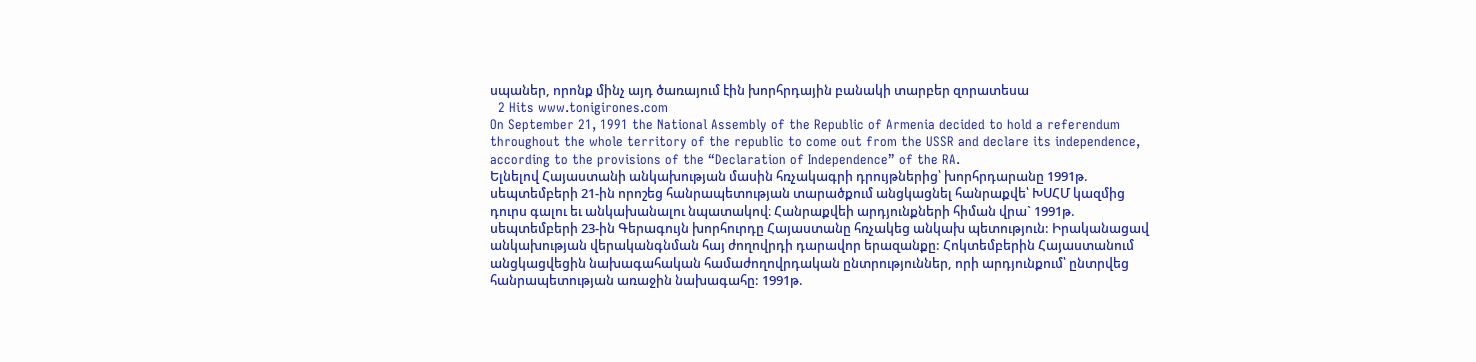սպաներ, որոնք մինչ այդ ծառայում էին խորհրդային բանակի տարբեր զորատեսա
  2 Hits www.tonigirones.com
On September 21, 1991 the National Assembly of the Republic of Armenia decided to hold a referendum throughout the whole territory of the republic to come out from the USSR and declare its independence, according to the provisions of the “Declaration of Independence” of the RA.
Ելնելով Հայաստանի անկախության մասին հռչակագրի դրույթներից՝ խորհրդարանը 1991թ. սեպտեմբերի 21-ին որոշեց հանրապետության տարածքում անցկացնել հանրաքվե՝ ԽՍՀՄ կազմից դուրս գալու եւ անկախանալու նպատակով։ Հանրաքվեի արդյունքների հիման վրա` 1991թ. սեպտեմբերի 23-ին Գերագույն խորհուրդը Հայաստանը հռչակեց անկախ պետություն: Իրականացավ անկախության վերականգնման հայ ժողովրդի դարավոր երազանքը: Հոկտեմբերին Հայաստանում անցկացվեցին նախագահական համաժողովրդական ընտրություններ, որի արդյունքում՝ ընտրվեց հանրապետության առաջին նախագահը: 1991թ.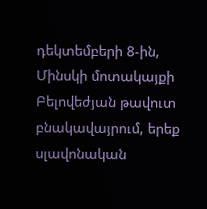դեկտեմբերի 8-ին, Մինսկի մոտակայքի Բելովեժյան թավուտ բնակավայրում, երեք սլավոնական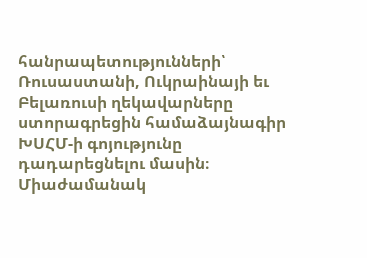հանրապետությունների՝ Ռուսաստանի, Ուկրաինայի եւ Բելառուսի ղեկավարները ստորագրեցին համաձայնագիր ԽՍՀՄ-ի գոյությունը դադարեցնելու մասին։ Միաժամանակ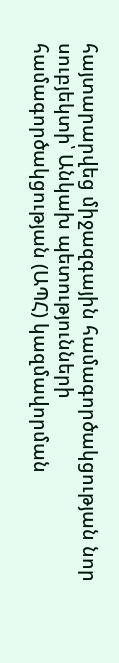հայտարարվեց միջազգային համագործակցության նոր սուբյեկտի՝ Անկախ պետությունների համագործակցության (ԱՊՀ) կազմավորման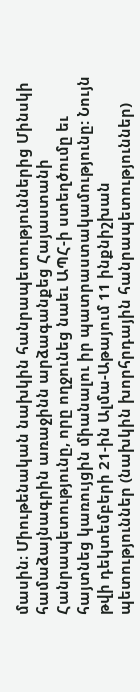մասին։ Միութենական նախկին հանրապետություններից Մինսկի համաձայնագրին առաջինն արձագանքեց Հայաստանի Հանրապետությունը, որը ողջունեց նաեւ ԱՊՀ-ի ստեղծումը եւ հայտնեց կառույցին միանալու իր պատրաստակամությունը: Նույն թվի դեկտեմբերի 21-ին Ալմա-Աթայում 11 ինքնիշխան պետություններ (նախկին խորհրդային հանրապետություններ)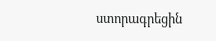ստորագրեցին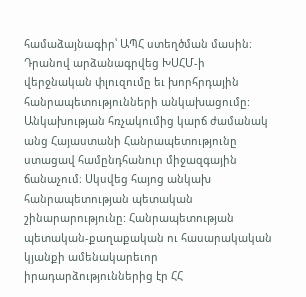համաձայնագիր՝ ԱՊՀ ստեղծման մասին։ Դրանով արձանագրվեց ԽՍՀՄ-ի վերջնական փլուզումը եւ խորհրդային հանրապետությունների անկախացումը: Անկախության հռչակումից կարճ ժամանակ անց Հայաստանի Հանրապետությունը ստացավ համընդհանուր միջազգային ճանաչում։ Սկսվեց հայոց անկախ հանրապետության պետական շինարարությունը: Հանրապետության պետական-քաղաքական ու հասարակական կյանքի ամենակարեւոր իրադարձություններից էր ՀՀ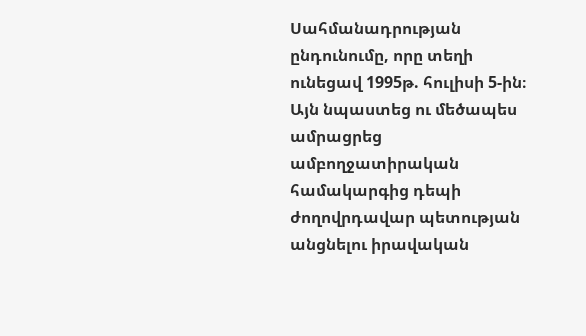Սահմանադրության ընդունումը, որը տեղի ունեցավ 1995թ. հուլիսի 5-ին։ Այն նպաստեց ու մեծապես ամրացրեց ամբողջատիրական համակարգից դեպի ժողովրդավար պետության անցնելու իրավական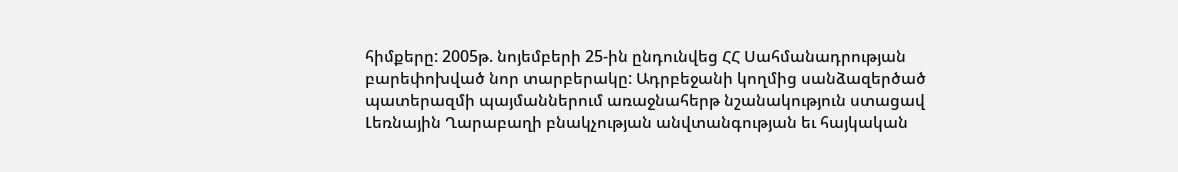հիմքերը: 2005թ. նոյեմբերի 25-ին ընդունվեց ՀՀ Սահմանադրության բարեփոխված նոր տարբերակը: Ադրբեջանի կողմից սանձազերծած պատերազմի պայմաններում առաջնահերթ նշանակություն ստացավ Լեռնային Ղարաբաղի բնակչության անվտանգության եւ հայկական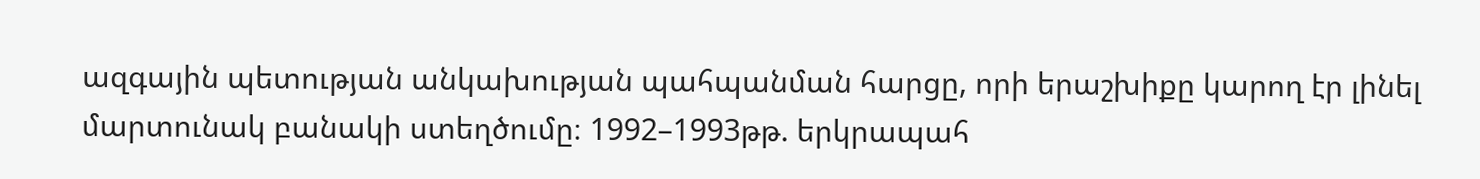ազգային պետության անկախության պահպանման հարցը, որի երաշխիքը կարող էր լինել մարտունակ բանակի ստեղծումը։ 1992–1993թթ. երկրապահ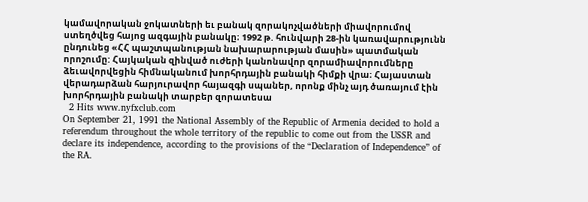կամավորական ջոկատների եւ բանակ զորակոչվածների միավորումով ստեղծվեց հայոց ազգային բանակը։ 1992 թ. հունվարի 28-ին կառավարությունն ընդունեց «ՀՀ պաշտպանության նախարարության մասին» պատմական որոշումը: Հայկական զինված ուժերի կանոնավոր զորամիավորումները ձեւավորվեցին հիմնականում խորհրդային բանակի հիմքի վրա։ Հայաստան վերադարձան հարյուրավոր հայազգի սպաներ, որոնք մինչ այդ ծառայում էին խորհրդային բանակի տարբեր զորատեսա
  2 Hits www.nyfxclub.com
On September 21, 1991 the National Assembly of the Republic of Armenia decided to hold a referendum throughout the whole territory of the republic to come out from the USSR and declare its independence, according to the provisions of the “Declaration of Independence” of the RA.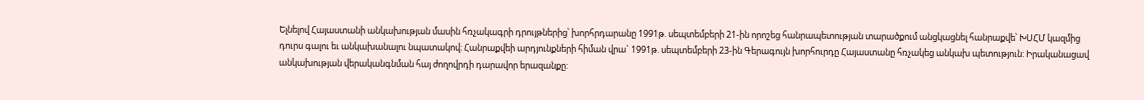Ելնելով Հայաստանի անկախության մասին հռչակագրի դրույթներից՝ խորհրդարանը 1991թ. սեպտեմբերի 21-ին որոշեց հանրապետության տարածքում անցկացնել հանրաքվե՝ ԽՍՀՄ կազմից դուրս գալու եւ անկախանալու նպատակով։ Հանրաքվեի արդյունքների հիման վրա` 1991թ. սեպտեմբերի 23-ին Գերագույն խորհուրդը Հայաստանը հռչակեց անկախ պետություն: Իրականացավ անկախության վերականգնման հայ ժողովրդի դարավոր երազանքը: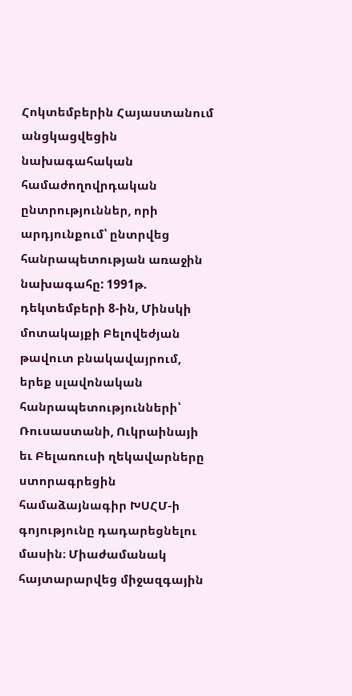Հոկտեմբերին Հայաստանում անցկացվեցին նախագահական համաժողովրդական ընտրություններ, որի արդյունքում՝ ընտրվեց հանրապետության առաջին նախագահը: 1991թ. դեկտեմբերի 8-ին, Մինսկի մոտակայքի Բելովեժյան թավուտ բնակավայրում, երեք սլավոնական հանրապետությունների՝ Ռուսաստանի, Ուկրաինայի եւ Բելառուսի ղեկավարները ստորագրեցին համաձայնագիր ԽՍՀՄ-ի գոյությունը դադարեցնելու մասին։ Միաժամանակ հայտարարվեց միջազգային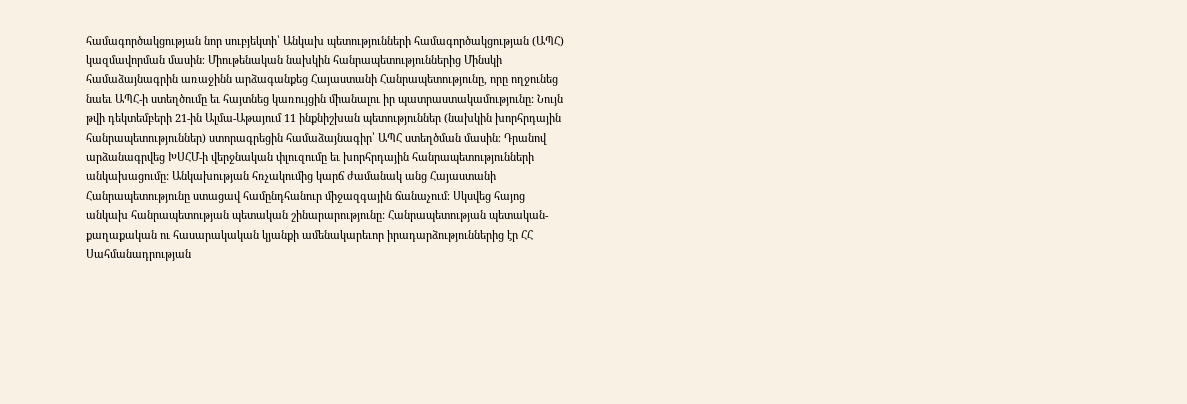համագործակցության նոր սուբյեկտի՝ Անկախ պետությունների համագործակցության (ԱՊՀ) կազմավորման մասին։ Միութենական նախկին հանրապետություններից Մինսկի համաձայնագրին առաջինն արձագանքեց Հայաստանի Հանրապետությունը, որը ողջունեց նաեւ ԱՊՀ-ի ստեղծումը եւ հայտնեց կառույցին միանալու իր պատրաստակամությունը: Նույն թվի դեկտեմբերի 21-ին Ալմա-Աթայում 11 ինքնիշխան պետություններ (նախկին խորհրդային հանրապետություններ) ստորագրեցին համաձայնագիր՝ ԱՊՀ ստեղծման մասին։ Դրանով արձանագրվեց ԽՍՀՄ-ի վերջնական փլուզումը եւ խորհրդային հանրապետությունների անկախացումը: Անկախության հռչակումից կարճ ժամանակ անց Հայաստանի Հանրապետությունը ստացավ համընդհանուր միջազգային ճանաչում։ Սկսվեց հայոց անկախ հանրապետության պետական շինարարությունը: Հանրապետության պետական-քաղաքական ու հասարակական կյանքի ամենակարեւոր իրադարձություններից էր ՀՀ Սահմանադրության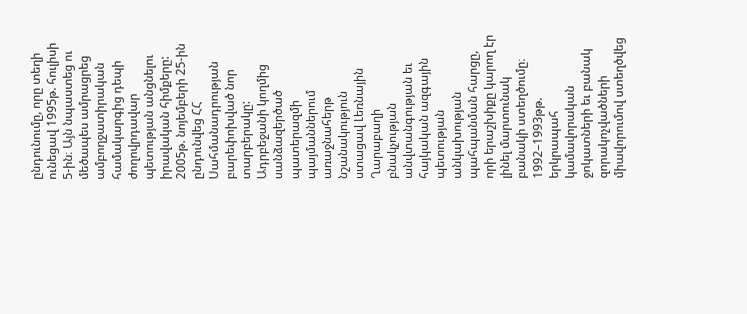ընդունումը, որը տեղի ունեցավ 1995թ. հուլիսի 5-ին։ Այն նպաստեց ու մեծապես ամրացրեց ամբողջատիրական համակարգից դեպի ժողովրդավար պետության անցնելու իրավական հիմքերը: 2005թ. նոյեմբերի 25-ին ընդունվեց ՀՀ Սահմանադրության բարեփոխված նոր տարբերակը: Ադրբեջանի կողմից սանձազերծած պատերազմի պայմաններում առաջնահերթ նշանակություն ստացավ Լեռնային Ղարաբաղի բնակչության անվտանգության եւ հայկական ազգային պետության անկախության պահպանման հարցը, որի երաշխիքը կարող էր լինել մարտունակ բանակի ստեղծումը։ 1992–1993թթ. երկրապահ կամավորական ջոկատների եւ բանակ զորակոչվածների միավորումով ստեղծվեց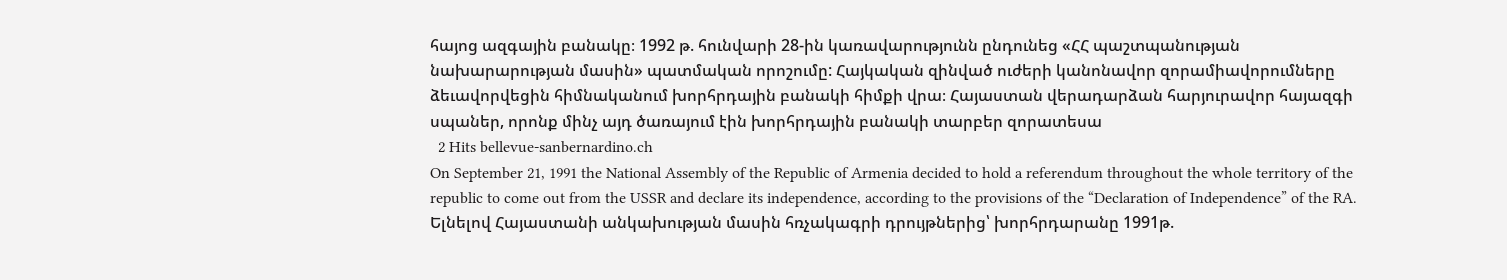հայոց ազգային բանակը։ 1992 թ. հունվարի 28-ին կառավարությունն ընդունեց «ՀՀ պաշտպանության նախարարության մասին» պատմական որոշումը: Հայկական զինված ուժերի կանոնավոր զորամիավորումները ձեւավորվեցին հիմնականում խորհրդային բանակի հիմքի վրա։ Հայաստան վերադարձան հարյուրավոր հայազգի սպաներ, որոնք մինչ այդ ծառայում էին խորհրդային բանակի տարբեր զորատեսա
  2 Hits bellevue-sanbernardino.ch
On September 21, 1991 the National Assembly of the Republic of Armenia decided to hold a referendum throughout the whole territory of the republic to come out from the USSR and declare its independence, according to the provisions of the “Declaration of Independence” of the RA.
Ելնելով Հայաստանի անկախության մասին հռչակագրի դրույթներից՝ խորհրդարանը 1991թ.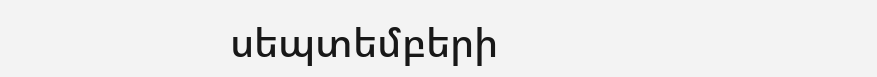սեպտեմբերի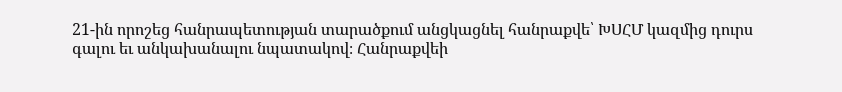21-ին որոշեց հանրապետության տարածքում անցկացնել հանրաքվե՝ ԽՍՀՄ կազմից դուրս գալու եւ անկախանալու նպատակով։ Հանրաքվեի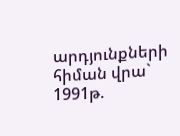արդյունքների հիման վրա` 1991թ.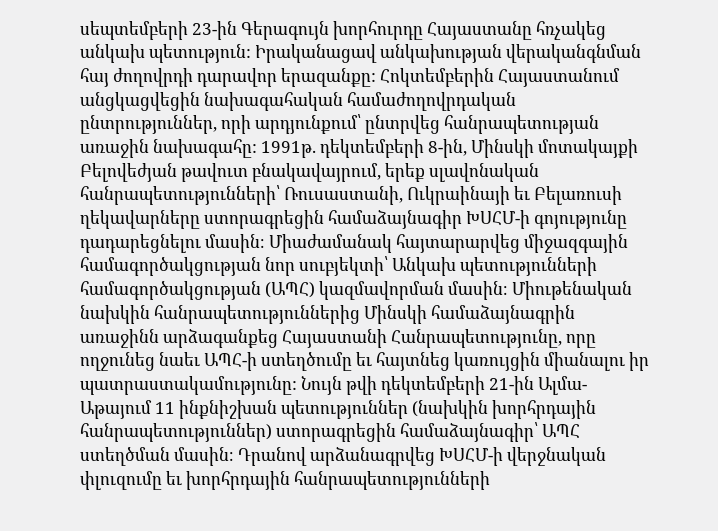սեպտեմբերի 23-ին Գերագույն խորհուրդը Հայաստանը հռչակեց անկախ պետություն: Իրականացավ անկախության վերականգնման հայ ժողովրդի դարավոր երազանքը: Հոկտեմբերին Հայաստանում անցկացվեցին նախագահական համաժողովրդական ընտրություններ, որի արդյունքում՝ ընտրվեց հանրապետության առաջին նախագահը: 1991թ. դեկտեմբերի 8-ին, Մինսկի մոտակայքի Բելովեժյան թավուտ բնակավայրում, երեք սլավոնական հանրապետությունների՝ Ռուսաստանի, Ուկրաինայի եւ Բելառուսի ղեկավարները ստորագրեցին համաձայնագիր ԽՍՀՄ-ի գոյությունը դադարեցնելու մասին։ Միաժամանակ հայտարարվեց միջազգային համագործակցության նոր սուբյեկտի՝ Անկախ պետությունների համագործակցության (ԱՊՀ) կազմավորման մասին։ Միութենական նախկին հանրապետություններից Մինսկի համաձայնագրին առաջինն արձագանքեց Հայաստանի Հանրապետությունը, որը ողջունեց նաեւ ԱՊՀ-ի ստեղծումը եւ հայտնեց կառույցին միանալու իր պատրաստակամությունը: Նույն թվի դեկտեմբերի 21-ին Ալմա-Աթայում 11 ինքնիշխան պետություններ (նախկին խորհրդային հանրապետություններ) ստորագրեցին համաձայնագիր՝ ԱՊՀ ստեղծման մասին։ Դրանով արձանագրվեց ԽՍՀՄ-ի վերջնական փլուզումը եւ խորհրդային հանրապետությունների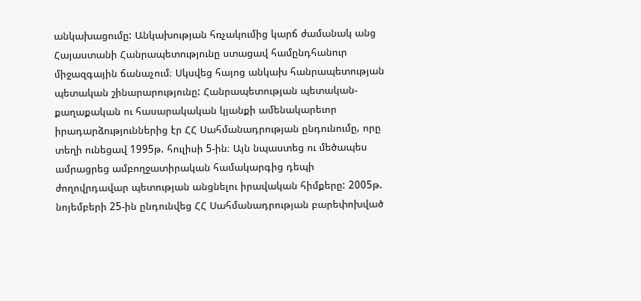անկախացումը: Անկախության հռչակումից կարճ ժամանակ անց Հայաստանի Հանրապետությունը ստացավ համընդհանուր միջազգային ճանաչում։ Սկսվեց հայոց անկախ հանրապետության պետական շինարարությունը: Հանրապետության պետական-քաղաքական ու հասարակական կյանքի ամենակարեւոր իրադարձություններից էր ՀՀ Սահմանադրության ընդունումը, որը տեղի ունեցավ 1995թ. հուլիսի 5-ին։ Այն նպաստեց ու մեծապես ամրացրեց ամբողջատիրական համակարգից դեպի ժողովրդավար պետության անցնելու իրավական հիմքերը: 2005թ. նոյեմբերի 25-ին ընդունվեց ՀՀ Սահմանադրության բարեփոխված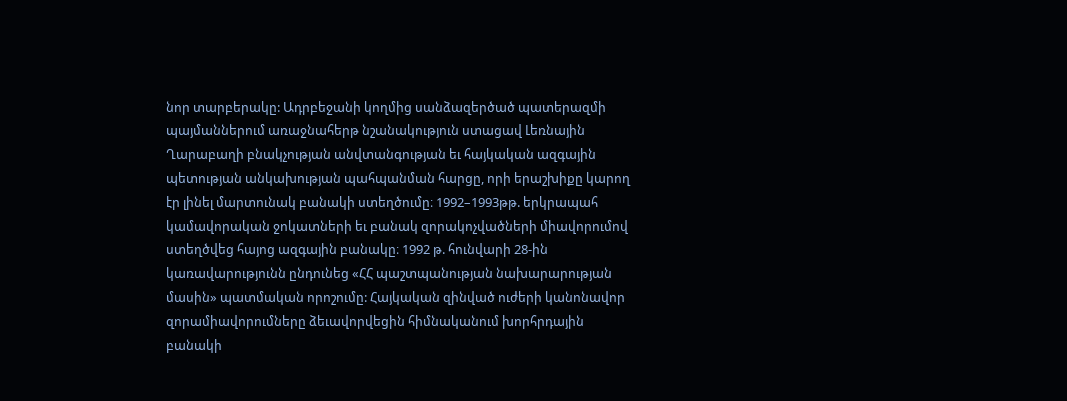նոր տարբերակը: Ադրբեջանի կողմից սանձազերծած պատերազմի պայմաններում առաջնահերթ նշանակություն ստացավ Լեռնային Ղարաբաղի բնակչության անվտանգության եւ հայկական ազգային պետության անկախության պահպանման հարցը, որի երաշխիքը կարող էր լինել մարտունակ բանակի ստեղծումը։ 1992–1993թթ. երկրապահ կամավորական ջոկատների եւ բանակ զորակոչվածների միավորումով ստեղծվեց հայոց ազգային բանակը։ 1992 թ. հունվարի 28-ին կառավարությունն ընդունեց «ՀՀ պաշտպանության նախարարության մասին» պատմական որոշումը: Հայկական զինված ուժերի կանոնավոր զորամիավորումները ձեւավորվեցին հիմնականում խորհրդային բանակի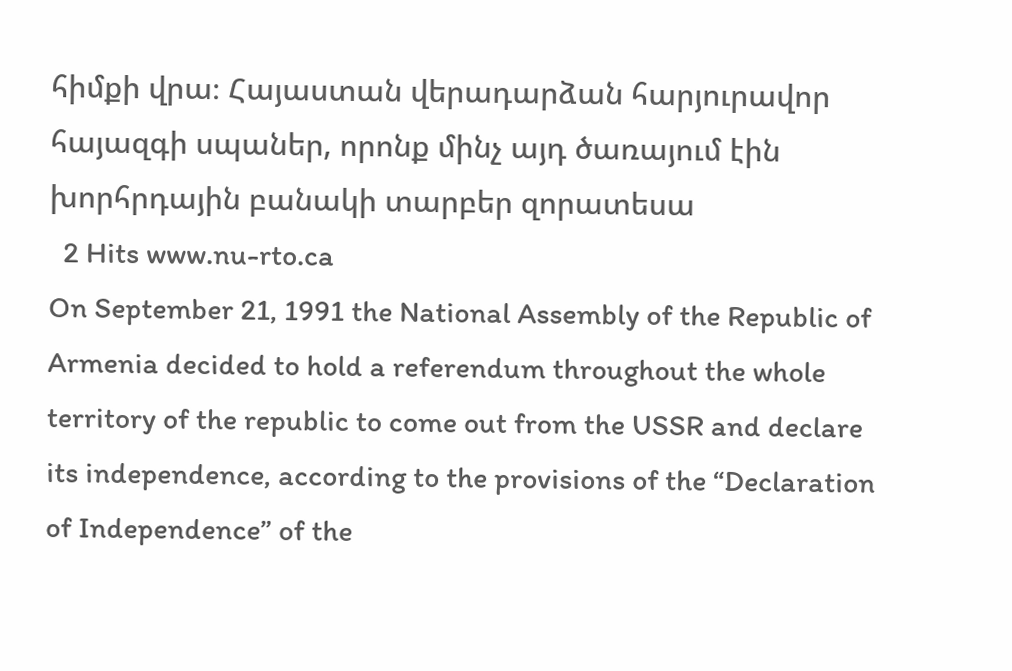հիմքի վրա։ Հայաստան վերադարձան հարյուրավոր հայազգի սպաներ, որոնք մինչ այդ ծառայում էին խորհրդային բանակի տարբեր զորատեսա
  2 Hits www.nu-rto.ca
On September 21, 1991 the National Assembly of the Republic of Armenia decided to hold a referendum throughout the whole territory of the republic to come out from the USSR and declare its independence, according to the provisions of the “Declaration of Independence” of the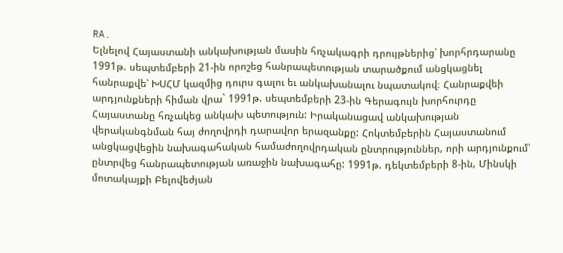RA.
Ելնելով Հայաստանի անկախության մասին հռչակագրի դրույթներից՝ խորհրդարանը 1991թ. սեպտեմբերի 21-ին որոշեց հանրապետության տարածքում անցկացնել հանրաքվե՝ ԽՍՀՄ կազմից դուրս գալու եւ անկախանալու նպատակով։ Հանրաքվեի արդյունքների հիման վրա` 1991թ. սեպտեմբերի 23-ին Գերագույն խորհուրդը Հայաստանը հռչակեց անկախ պետություն: Իրականացավ անկախության վերականգնման հայ ժողովրդի դարավոր երազանքը: Հոկտեմբերին Հայաստանում անցկացվեցին նախագահական համաժողովրդական ընտրություններ, որի արդյունքում՝ ընտրվեց հանրապետության առաջին նախագահը: 1991թ. դեկտեմբերի 8-ին, Մինսկի մոտակայքի Բելովեժյան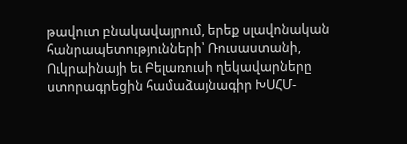թավուտ բնակավայրում, երեք սլավոնական հանրապետությունների՝ Ռուսաստանի, Ուկրաինայի եւ Բելառուսի ղեկավարները ստորագրեցին համաձայնագիր ԽՍՀՄ-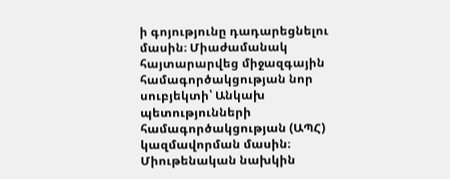ի գոյությունը դադարեցնելու մասին։ Միաժամանակ հայտարարվեց միջազգային համագործակցության նոր սուբյեկտի՝ Անկախ պետությունների համագործակցության (ԱՊՀ) կազմավորման մասին։ Միութենական նախկին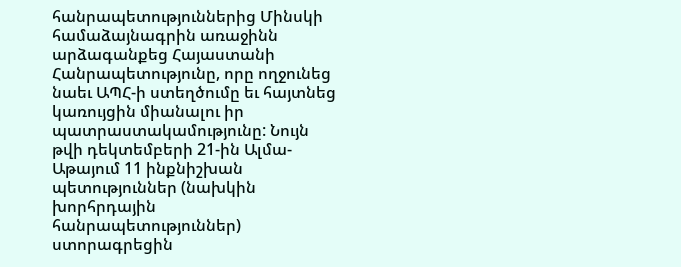հանրապետություններից Մինսկի համաձայնագրին առաջինն արձագանքեց Հայաստանի Հանրապետությունը, որը ողջունեց նաեւ ԱՊՀ-ի ստեղծումը եւ հայտնեց կառույցին միանալու իր պատրաստակամությունը: Նույն թվի դեկտեմբերի 21-ին Ալմա-Աթայում 11 ինքնիշխան պետություններ (նախկին խորհրդային հանրապետություններ) ստորագրեցին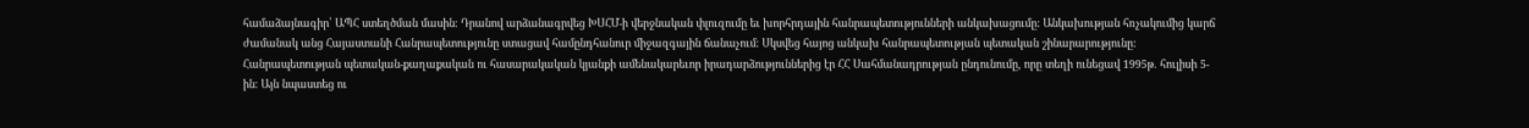համաձայնագիր՝ ԱՊՀ ստեղծման մասին։ Դրանով արձանագրվեց ԽՍՀՄ-ի վերջնական փլուզումը եւ խորհրդային հանրապետությունների անկախացումը: Անկախության հռչակումից կարճ ժամանակ անց Հայաստանի Հանրապետությունը ստացավ համընդհանուր միջազգային ճանաչում։ Սկսվեց հայոց անկախ հանրապետության պետական շինարարությունը: Հանրապետության պետական-քաղաքական ու հասարակական կյանքի ամենակարեւոր իրադարձություններից էր ՀՀ Սահմանադրության ընդունումը, որը տեղի ունեցավ 1995թ. հուլիսի 5-ին։ Այն նպաստեց ու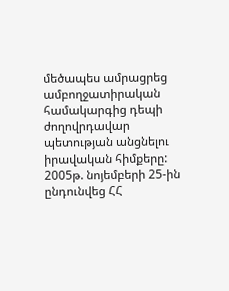մեծապես ամրացրեց ամբողջատիրական համակարգից դեպի ժողովրդավար պետության անցնելու իրավական հիմքերը: 2005թ. նոյեմբերի 25-ին ընդունվեց ՀՀ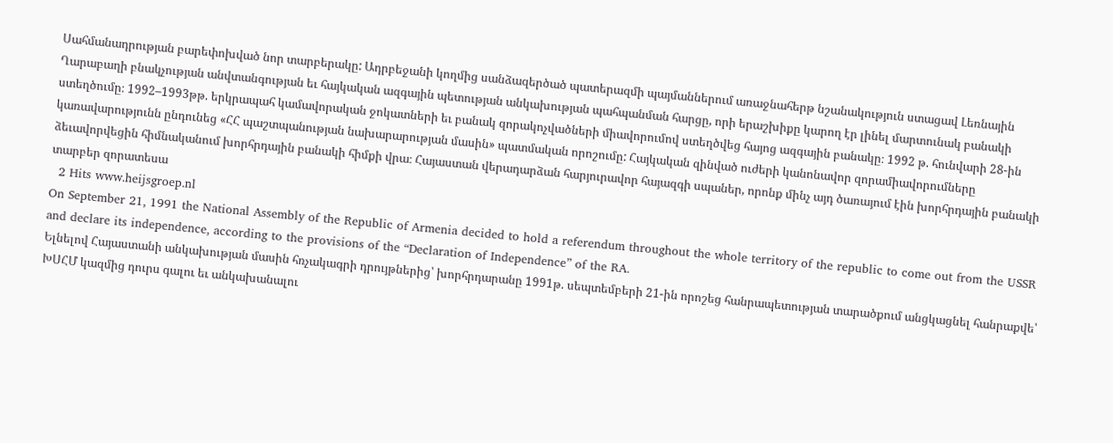Սահմանադրության բարեփոխված նոր տարբերակը: Ադրբեջանի կողմից սանձազերծած պատերազմի պայմաններում առաջնահերթ նշանակություն ստացավ Լեռնային Ղարաբաղի բնակչության անվտանգության եւ հայկական ազգային պետության անկախության պահպանման հարցը, որի երաշխիքը կարող էր լինել մարտունակ բանակի ստեղծումը։ 1992–1993թթ. երկրապահ կամավորական ջոկատների եւ բանակ զորակոչվածների միավորումով ստեղծվեց հայոց ազգային բանակը։ 1992 թ. հունվարի 28-ին կառավարությունն ընդունեց «ՀՀ պաշտպանության նախարարության մասին» պատմական որոշումը: Հայկական զինված ուժերի կանոնավոր զորամիավորումները ձեւավորվեցին հիմնականում խորհրդային բանակի հիմքի վրա։ Հայաստան վերադարձան հարյուրավոր հայազգի սպաներ, որոնք մինչ այդ ծառայում էին խորհրդային բանակի տարբեր զորատեսա
  2 Hits www.heijsgroep.nl
On September 21, 1991 the National Assembly of the Republic of Armenia decided to hold a referendum throughout the whole territory of the republic to come out from the USSR and declare its independence, according to the provisions of the “Declaration of Independence” of the RA.
Ելնելով Հայաստանի անկախության մասին հռչակագրի դրույթներից՝ խորհրդարանը 1991թ. սեպտեմբերի 21-ին որոշեց հանրապետության տարածքում անցկացնել հանրաքվե՝ ԽՍՀՄ կազմից դուրս գալու եւ անկախանալու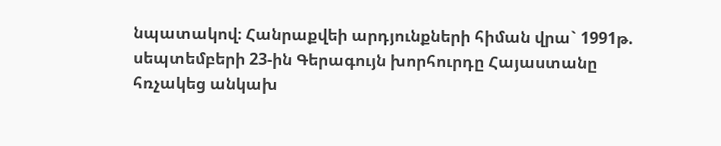նպատակով։ Հանրաքվեի արդյունքների հիման վրա` 1991թ. սեպտեմբերի 23-ին Գերագույն խորհուրդը Հայաստանը հռչակեց անկախ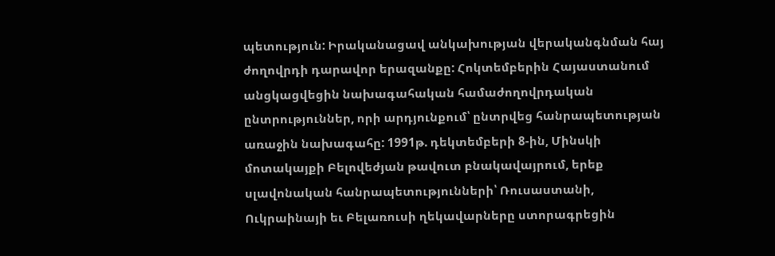պետություն: Իրականացավ անկախության վերականգնման հայ ժողովրդի դարավոր երազանքը: Հոկտեմբերին Հայաստանում անցկացվեցին նախագահական համաժողովրդական ընտրություններ, որի արդյունքում՝ ընտրվեց հանրապետության առաջին նախագահը: 1991թ. դեկտեմբերի 8-ին, Մինսկի մոտակայքի Բելովեժյան թավուտ բնակավայրում, երեք սլավոնական հանրապետությունների՝ Ռուսաստանի, Ուկրաինայի եւ Բելառուսի ղեկավարները ստորագրեցին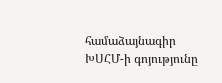համաձայնագիր ԽՍՀՄ-ի գոյությունը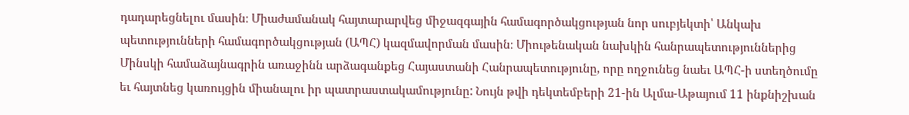դադարեցնելու մասին։ Միաժամանակ հայտարարվեց միջազգային համագործակցության նոր սուբյեկտի՝ Անկախ պետությունների համագործակցության (ԱՊՀ) կազմավորման մասին։ Միութենական նախկին հանրապետություններից Մինսկի համաձայնագրին առաջինն արձագանքեց Հայաստանի Հանրապետությունը, որը ողջունեց նաեւ ԱՊՀ-ի ստեղծումը եւ հայտնեց կառույցին միանալու իր պատրաստակամությունը: Նույն թվի դեկտեմբերի 21-ին Ալմա-Աթայում 11 ինքնիշխան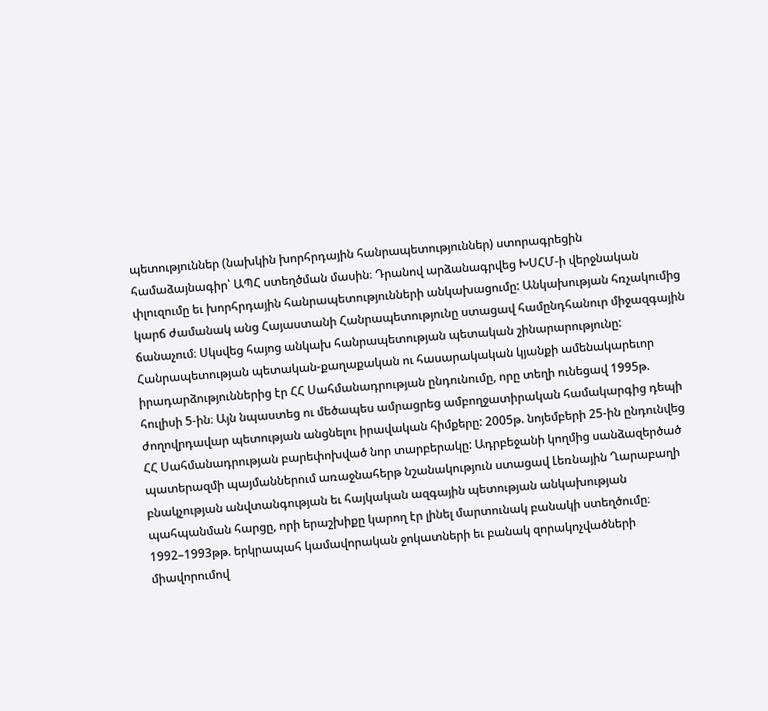պետություններ (նախկին խորհրդային հանրապետություններ) ստորագրեցին համաձայնագիր՝ ԱՊՀ ստեղծման մասին։ Դրանով արձանագրվեց ԽՍՀՄ-ի վերջնական փլուզումը եւ խորհրդային հանրապետությունների անկախացումը: Անկախության հռչակումից կարճ ժամանակ անց Հայաստանի Հանրապետությունը ստացավ համընդհանուր միջազգային ճանաչում։ Սկսվեց հայոց անկախ հանրապետության պետական շինարարությունը: Հանրապետության պետական-քաղաքական ու հասարակական կյանքի ամենակարեւոր իրադարձություններից էր ՀՀ Սահմանադրության ընդունումը, որը տեղի ունեցավ 1995թ. հուլիսի 5-ին։ Այն նպաստեց ու մեծապես ամրացրեց ամբողջատիրական համակարգից դեպի ժողովրդավար պետության անցնելու իրավական հիմքերը: 2005թ. նոյեմբերի 25-ին ընդունվեց ՀՀ Սահմանադրության բարեփոխված նոր տարբերակը: Ադրբեջանի կողմից սանձազերծած պատերազմի պայմաններում առաջնահերթ նշանակություն ստացավ Լեռնային Ղարաբաղի բնակչության անվտանգության եւ հայկական ազգային պետության անկախության պահպանման հարցը, որի երաշխիքը կարող էր լինել մարտունակ բանակի ստեղծումը։ 1992–1993թթ. երկրապահ կամավորական ջոկատների եւ բանակ զորակոչվածների միավորումով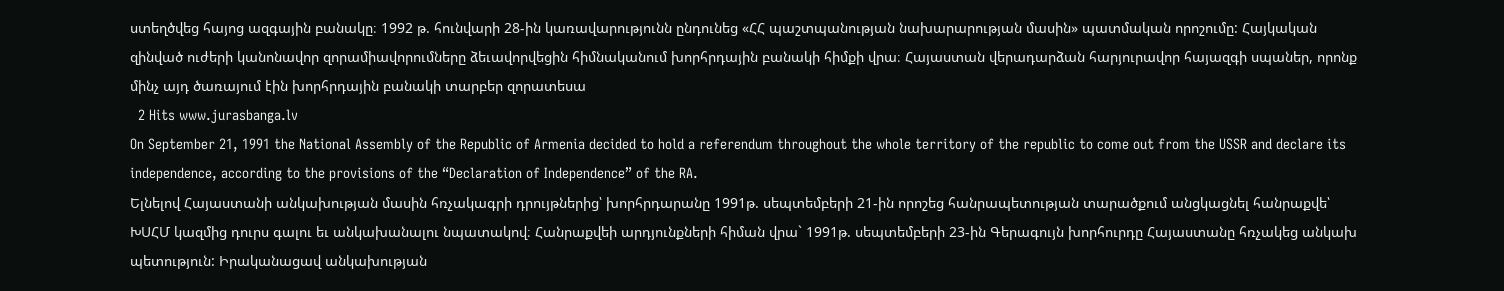ստեղծվեց հայոց ազգային բանակը։ 1992 թ. հունվարի 28-ին կառավարությունն ընդունեց «ՀՀ պաշտպանության նախարարության մասին» պատմական որոշումը: Հայկական զինված ուժերի կանոնավոր զորամիավորումները ձեւավորվեցին հիմնականում խորհրդային բանակի հիմքի վրա։ Հայաստան վերադարձան հարյուրավոր հայազգի սպաներ, որոնք մինչ այդ ծառայում էին խորհրդային բանակի տարբեր զորատեսա
  2 Hits www.jurasbanga.lv
On September 21, 1991 the National Assembly of the Republic of Armenia decided to hold a referendum throughout the whole territory of the republic to come out from the USSR and declare its independence, according to the provisions of the “Declaration of Independence” of the RA.
Ելնելով Հայաստանի անկախության մասին հռչակագրի դրույթներից՝ խորհրդարանը 1991թ. սեպտեմբերի 21-ին որոշեց հանրապետության տարածքում անցկացնել հանրաքվե՝ ԽՍՀՄ կազմից դուրս գալու եւ անկախանալու նպատակով։ Հանրաքվեի արդյունքների հիման վրա` 1991թ. սեպտեմբերի 23-ին Գերագույն խորհուրդը Հայաստանը հռչակեց անկախ պետություն: Իրականացավ անկախության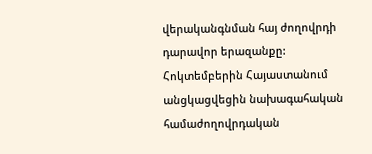վերականգնման հայ ժողովրդի դարավոր երազանքը: Հոկտեմբերին Հայաստանում անցկացվեցին նախագահական համաժողովրդական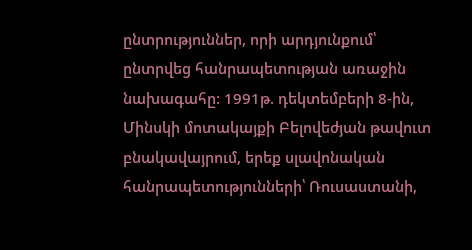ընտրություններ, որի արդյունքում՝ ընտրվեց հանրապետության առաջին նախագահը: 1991թ. դեկտեմբերի 8-ին, Մինսկի մոտակայքի Բելովեժյան թավուտ բնակավայրում, երեք սլավոնական հանրապետությունների՝ Ռուսաստանի,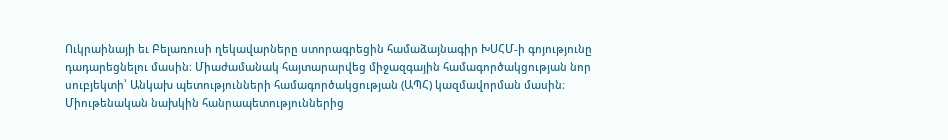Ուկրաինայի եւ Բելառուսի ղեկավարները ստորագրեցին համաձայնագիր ԽՍՀՄ-ի գոյությունը դադարեցնելու մասին։ Միաժամանակ հայտարարվեց միջազգային համագործակցության նոր սուբյեկտի՝ Անկախ պետությունների համագործակցության (ԱՊՀ) կազմավորման մասին։ Միութենական նախկին հանրապետություններից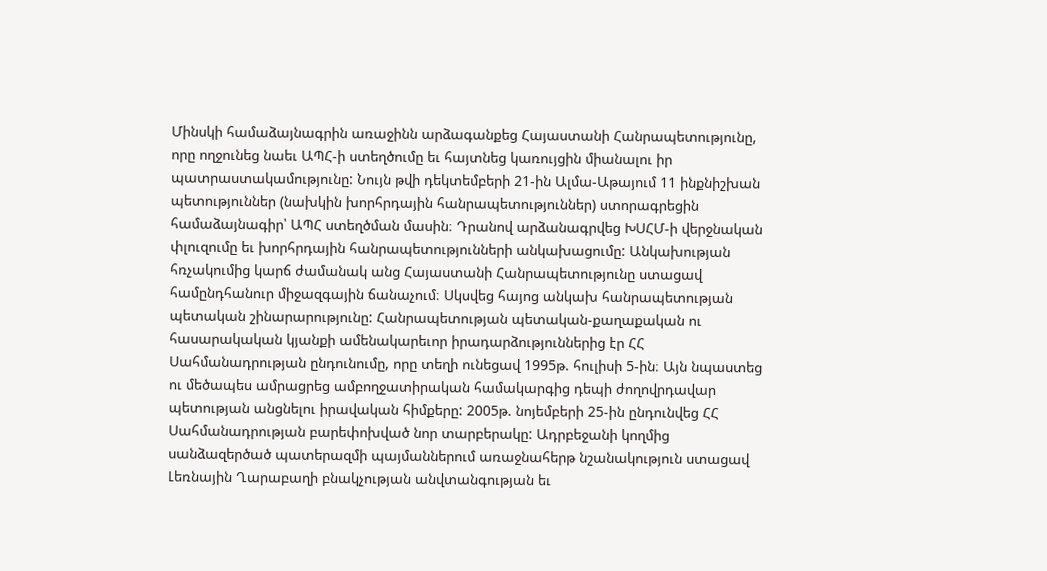Մինսկի համաձայնագրին առաջինն արձագանքեց Հայաստանի Հանրապետությունը, որը ողջունեց նաեւ ԱՊՀ-ի ստեղծումը եւ հայտնեց կառույցին միանալու իր պատրաստակամությունը: Նույն թվի դեկտեմբերի 21-ին Ալմա-Աթայում 11 ինքնիշխան պետություններ (նախկին խորհրդային հանրապետություններ) ստորագրեցին համաձայնագիր՝ ԱՊՀ ստեղծման մասին։ Դրանով արձանագրվեց ԽՍՀՄ-ի վերջնական փլուզումը եւ խորհրդային հանրապետությունների անկախացումը: Անկախության հռչակումից կարճ ժամանակ անց Հայաստանի Հանրապետությունը ստացավ համընդհանուր միջազգային ճանաչում։ Սկսվեց հայոց անկախ հանրապետության պետական շինարարությունը: Հանրապետության պետական-քաղաքական ու հասարակական կյանքի ամենակարեւոր իրադարձություններից էր ՀՀ Սահմանադրության ընդունումը, որը տեղի ունեցավ 1995թ. հուլիսի 5-ին։ Այն նպաստեց ու մեծապես ամրացրեց ամբողջատիրական համակարգից դեպի ժողովրդավար պետության անցնելու իրավական հիմքերը: 2005թ. նոյեմբերի 25-ին ընդունվեց ՀՀ Սահմանադրության բարեփոխված նոր տարբերակը: Ադրբեջանի կողմից սանձազերծած պատերազմի պայմաններում առաջնահերթ նշանակություն ստացավ Լեռնային Ղարաբաղի բնակչության անվտանգության եւ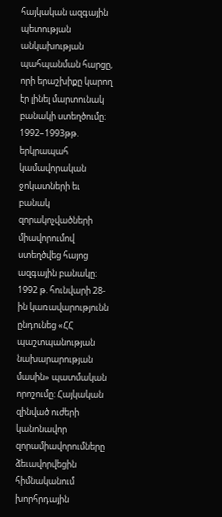հայկական ազգային պետության անկախության պահպանման հարցը, որի երաշխիքը կարող էր լինել մարտունակ բանակի ստեղծումը։ 1992–1993թթ. երկրապահ կամավորական ջոկատների եւ բանակ զորակոչվածների միավորումով ստեղծվեց հայոց ազգային բանակը։ 1992 թ. հունվարի 28-ին կառավարությունն ընդունեց «ՀՀ պաշտպանության նախարարության մասին» պատմական որոշումը: Հայկական զինված ուժերի կանոնավոր զորամիավորումները ձեւավորվեցին հիմնականում խորհրդային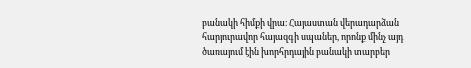բանակի հիմքի վրա։ Հայաստան վերադարձան հարյուրավոր հայազգի սպաներ, որոնք մինչ այդ ծառայում էին խորհրդային բանակի տարբեր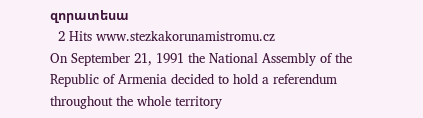զորատեսա
  2 Hits www.stezkakorunamistromu.cz
On September 21, 1991 the National Assembly of the Republic of Armenia decided to hold a referendum throughout the whole territory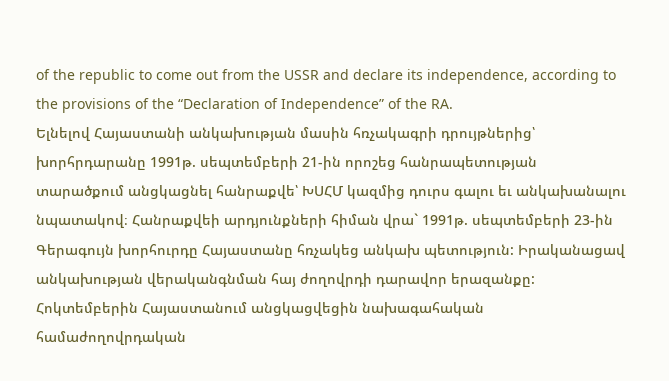of the republic to come out from the USSR and declare its independence, according to the provisions of the “Declaration of Independence” of the RA.
Ելնելով Հայաստանի անկախության մասին հռչակագրի դրույթներից՝ խորհրդարանը 1991թ. սեպտեմբերի 21-ին որոշեց հանրապետության տարածքում անցկացնել հանրաքվե՝ ԽՍՀՄ կազմից դուրս գալու եւ անկախանալու նպատակով։ Հանրաքվեի արդյունքների հիման վրա` 1991թ. սեպտեմբերի 23-ին Գերագույն խորհուրդը Հայաստանը հռչակեց անկախ պետություն: Իրականացավ անկախության վերականգնման հայ ժողովրդի դարավոր երազանքը: Հոկտեմբերին Հայաստանում անցկացվեցին նախագահական համաժողովրդական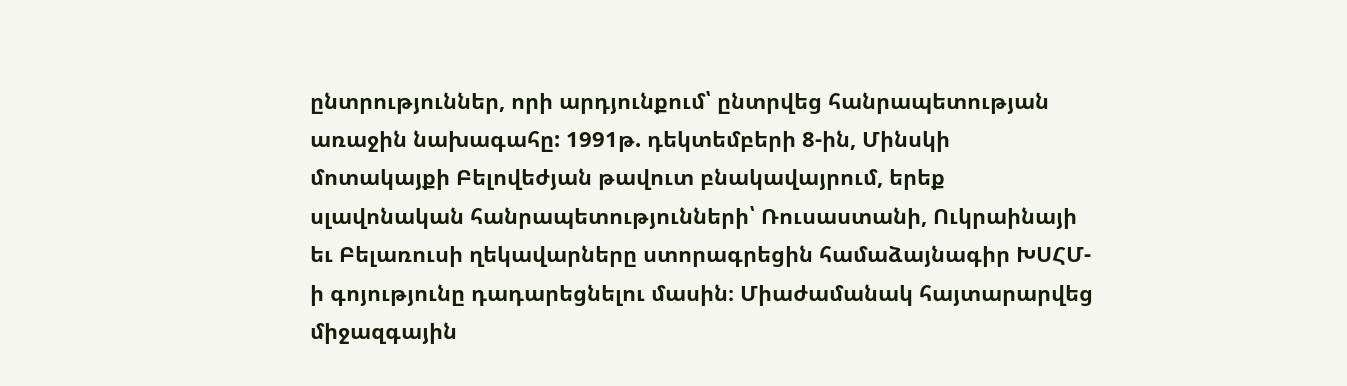ընտրություններ, որի արդյունքում՝ ընտրվեց հանրապետության առաջին նախագահը: 1991թ. դեկտեմբերի 8-ին, Մինսկի մոտակայքի Բելովեժյան թավուտ բնակավայրում, երեք սլավոնական հանրապետությունների՝ Ռուսաստանի, Ուկրաինայի եւ Բելառուսի ղեկավարները ստորագրեցին համաձայնագիր ԽՍՀՄ-ի գոյությունը դադարեցնելու մասին։ Միաժամանակ հայտարարվեց միջազգային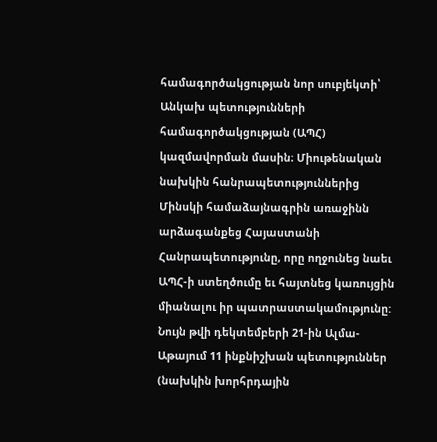համագործակցության նոր սուբյեկտի՝ Անկախ պետությունների համագործակցության (ԱՊՀ) կազմավորման մասին։ Միութենական նախկին հանրապետություններից Մինսկի համաձայնագրին առաջինն արձագանքեց Հայաստանի Հանրապետությունը, որը ողջունեց նաեւ ԱՊՀ-ի ստեղծումը եւ հայտնեց կառույցին միանալու իր պատրաստակամությունը: Նույն թվի դեկտեմբերի 21-ին Ալմա-Աթայում 11 ինքնիշխան պետություններ (նախկին խորհրդային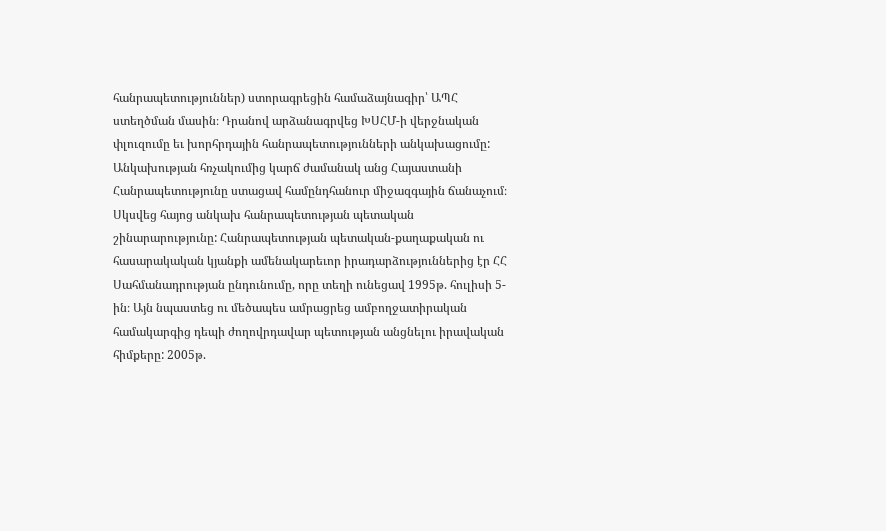հանրապետություններ) ստորագրեցին համաձայնագիր՝ ԱՊՀ ստեղծման մասին։ Դրանով արձանագրվեց ԽՍՀՄ-ի վերջնական փլուզումը եւ խորհրդային հանրապետությունների անկախացումը: Անկախության հռչակումից կարճ ժամանակ անց Հայաստանի Հանրապետությունը ստացավ համընդհանուր միջազգային ճանաչում։ Սկսվեց հայոց անկախ հանրապետության պետական շինարարությունը: Հանրապետության պետական-քաղաքական ու հասարակական կյանքի ամենակարեւոր իրադարձություններից էր ՀՀ Սահմանադրության ընդունումը, որը տեղի ունեցավ 1995թ. հուլիսի 5-ին։ Այն նպաստեց ու մեծապես ամրացրեց ամբողջատիրական համակարգից դեպի ժողովրդավար պետության անցնելու իրավական հիմքերը: 2005թ.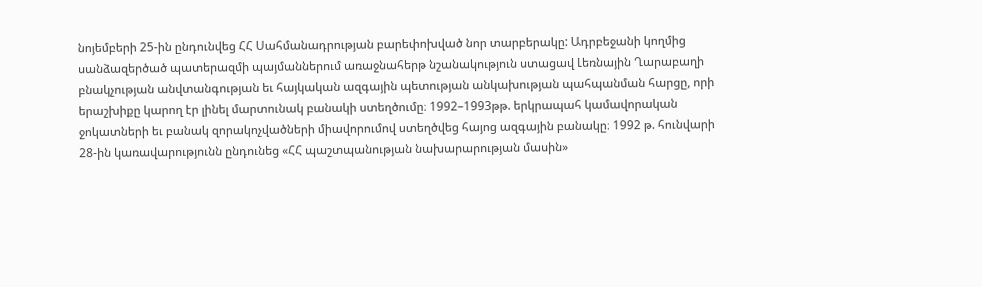նոյեմբերի 25-ին ընդունվեց ՀՀ Սահմանադրության բարեփոխված նոր տարբերակը: Ադրբեջանի կողմից սանձազերծած պատերազմի պայմաններում առաջնահերթ նշանակություն ստացավ Լեռնային Ղարաբաղի բնակչության անվտանգության եւ հայկական ազգային պետության անկախության պահպանման հարցը, որի երաշխիքը կարող էր լինել մարտունակ բանակի ստեղծումը։ 1992–1993թթ. երկրապահ կամավորական ջոկատների եւ բանակ զորակոչվածների միավորումով ստեղծվեց հայոց ազգային բանակը։ 1992 թ. հունվարի 28-ին կառավարությունն ընդունեց «ՀՀ պաշտպանության նախարարության մասին»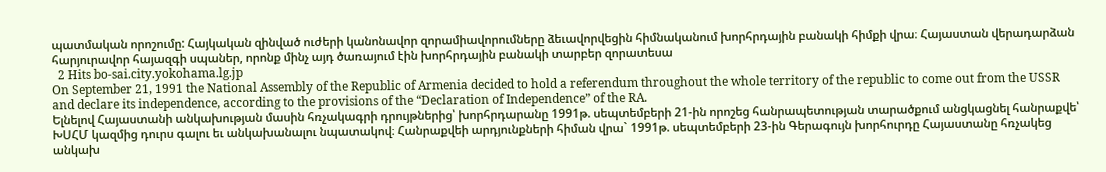պատմական որոշումը: Հայկական զինված ուժերի կանոնավոր զորամիավորումները ձեւավորվեցին հիմնականում խորհրդային բանակի հիմքի վրա։ Հայաստան վերադարձան հարյուրավոր հայազգի սպաներ, որոնք մինչ այդ ծառայում էին խորհրդային բանակի տարբեր զորատեսա
  2 Hits bo-sai.city.yokohama.lg.jp
On September 21, 1991 the National Assembly of the Republic of Armenia decided to hold a referendum throughout the whole territory of the republic to come out from the USSR and declare its independence, according to the provisions of the “Declaration of Independence” of the RA.
Ելնելով Հայաստանի անկախության մասին հռչակագրի դրույթներից՝ խորհրդարանը 1991թ. սեպտեմբերի 21-ին որոշեց հանրապետության տարածքում անցկացնել հանրաքվե՝ ԽՍՀՄ կազմից դուրս գալու եւ անկախանալու նպատակով։ Հանրաքվեի արդյունքների հիման վրա` 1991թ. սեպտեմբերի 23-ին Գերագույն խորհուրդը Հայաստանը հռչակեց անկախ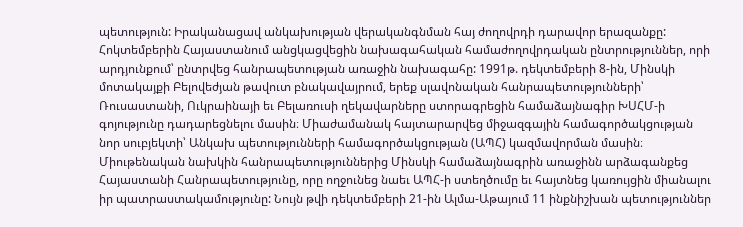պետություն: Իրականացավ անկախության վերականգնման հայ ժողովրդի դարավոր երազանքը: Հոկտեմբերին Հայաստանում անցկացվեցին նախագահական համաժողովրդական ընտրություններ, որի արդյունքում՝ ընտրվեց հանրապետության առաջին նախագահը: 1991թ. դեկտեմբերի 8-ին, Մինսկի մոտակայքի Բելովեժյան թավուտ բնակավայրում, երեք սլավոնական հանրապետությունների՝ Ռուսաստանի, Ուկրաինայի եւ Բելառուսի ղեկավարները ստորագրեցին համաձայնագիր ԽՍՀՄ-ի գոյությունը դադարեցնելու մասին։ Միաժամանակ հայտարարվեց միջազգային համագործակցության նոր սուբյեկտի՝ Անկախ պետությունների համագործակցության (ԱՊՀ) կազմավորման մասին։ Միութենական նախկին հանրապետություններից Մինսկի համաձայնագրին առաջինն արձագանքեց Հայաստանի Հանրապետությունը, որը ողջունեց նաեւ ԱՊՀ-ի ստեղծումը եւ հայտնեց կառույցին միանալու իր պատրաստակամությունը: Նույն թվի դեկտեմբերի 21-ին Ալմա-Աթայում 11 ինքնիշխան պետություններ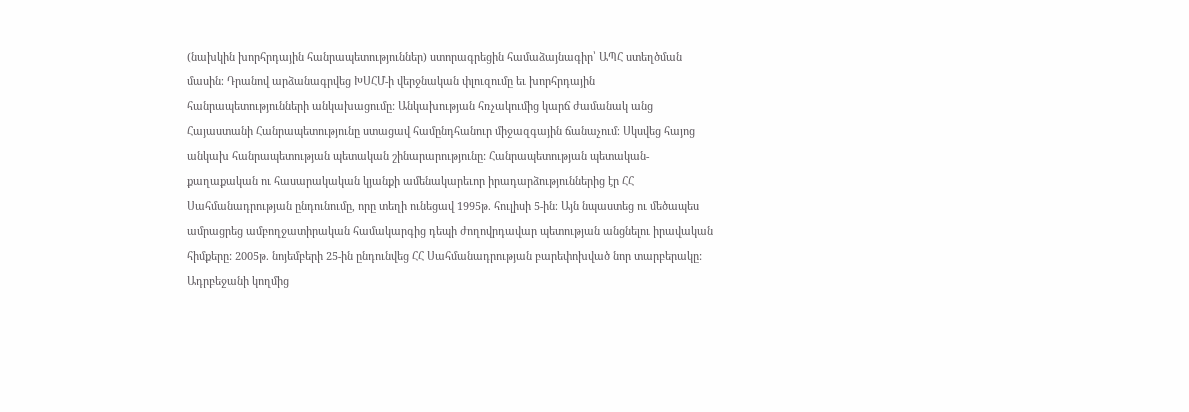(նախկին խորհրդային հանրապետություններ) ստորագրեցին համաձայնագիր՝ ԱՊՀ ստեղծման մասին։ Դրանով արձանագրվեց ԽՍՀՄ-ի վերջնական փլուզումը եւ խորհրդային հանրապետությունների անկախացումը: Անկախության հռչակումից կարճ ժամանակ անց Հայաստանի Հանրապետությունը ստացավ համընդհանուր միջազգային ճանաչում։ Սկսվեց հայոց անկախ հանրապետության պետական շինարարությունը: Հանրապետության պետական-քաղաքական ու հասարակական կյանքի ամենակարեւոր իրադարձություններից էր ՀՀ Սահմանադրության ընդունումը, որը տեղի ունեցավ 1995թ. հուլիսի 5-ին։ Այն նպաստեց ու մեծապես ամրացրեց ամբողջատիրական համակարգից դեպի ժողովրդավար պետության անցնելու իրավական հիմքերը: 2005թ. նոյեմբերի 25-ին ընդունվեց ՀՀ Սահմանադրության բարեփոխված նոր տարբերակը: Ադրբեջանի կողմից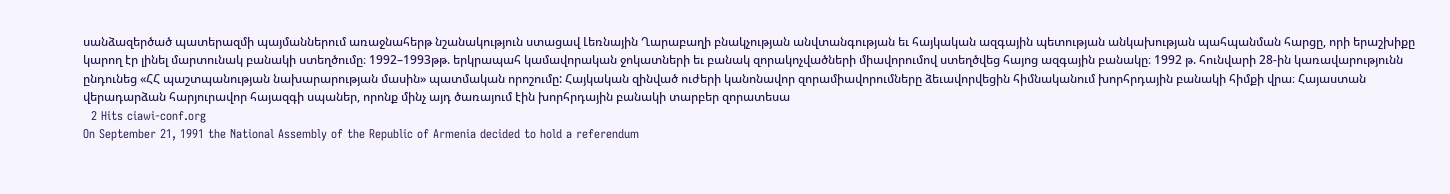սանձազերծած պատերազմի պայմաններում առաջնահերթ նշանակություն ստացավ Լեռնային Ղարաբաղի բնակչության անվտանգության եւ հայկական ազգային պետության անկախության պահպանման հարցը, որի երաշխիքը կարող էր լինել մարտունակ բանակի ստեղծումը։ 1992–1993թթ. երկրապահ կամավորական ջոկատների եւ բանակ զորակոչվածների միավորումով ստեղծվեց հայոց ազգային բանակը։ 1992 թ. հունվարի 28-ին կառավարությունն ընդունեց «ՀՀ պաշտպանության նախարարության մասին» պատմական որոշումը: Հայկական զինված ուժերի կանոնավոր զորամիավորումները ձեւավորվեցին հիմնականում խորհրդային բանակի հիմքի վրա։ Հայաստան վերադարձան հարյուրավոր հայազգի սպաներ, որոնք մինչ այդ ծառայում էին խորհրդային բանակի տարբեր զորատեսա
  2 Hits ciawi-conf.org
On September 21, 1991 the National Assembly of the Republic of Armenia decided to hold a referendum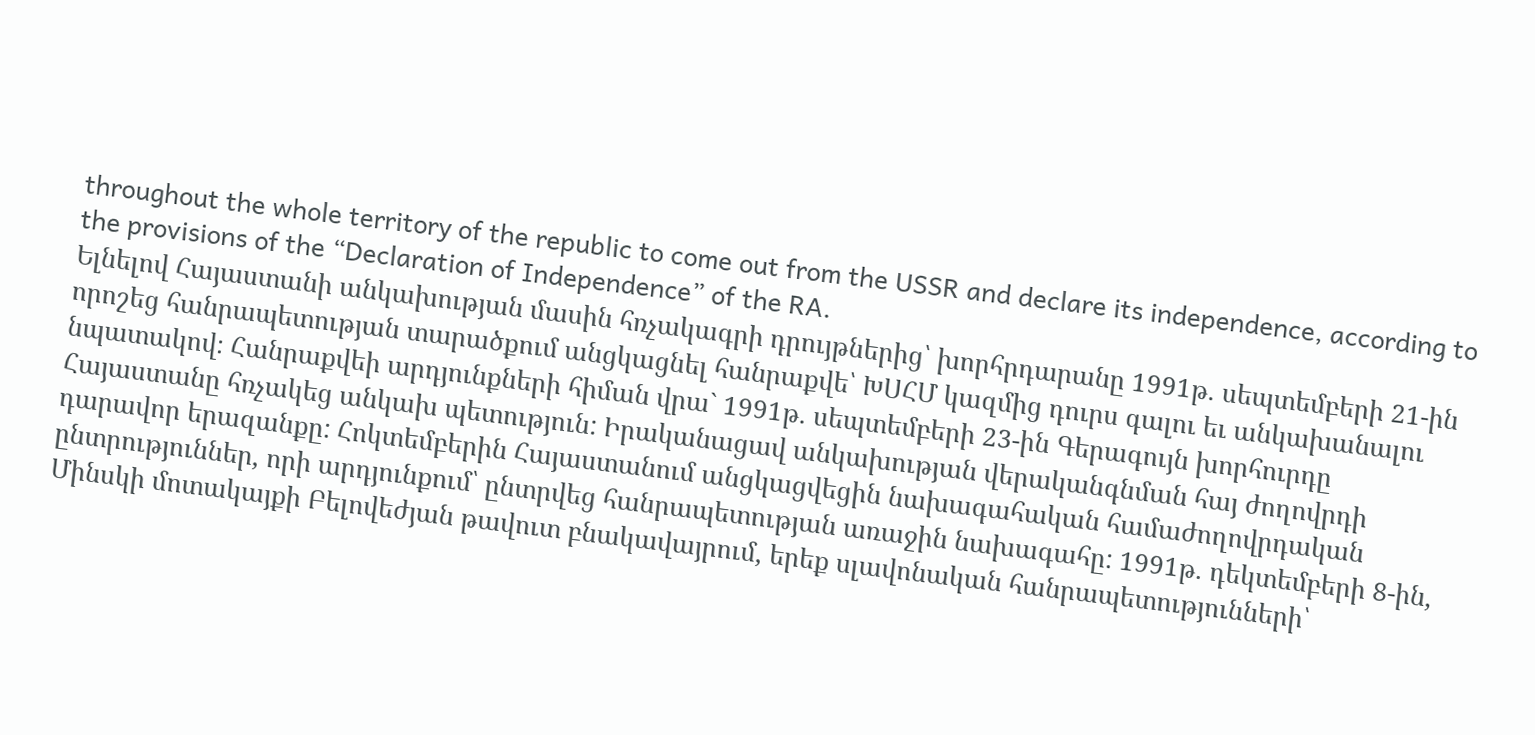throughout the whole territory of the republic to come out from the USSR and declare its independence, according to the provisions of the “Declaration of Independence” of the RA.
Ելնելով Հայաստանի անկախության մասին հռչակագրի դրույթներից՝ խորհրդարանը 1991թ. սեպտեմբերի 21-ին որոշեց հանրապետության տարածքում անցկացնել հանրաքվե՝ ԽՍՀՄ կազմից դուրս գալու եւ անկախանալու նպատակով։ Հանրաքվեի արդյունքների հիման վրա` 1991թ. սեպտեմբերի 23-ին Գերագույն խորհուրդը Հայաստանը հռչակեց անկախ պետություն: Իրականացավ անկախության վերականգնման հայ ժողովրդի դարավոր երազանքը: Հոկտեմբերին Հայաստանում անցկացվեցին նախագահական համաժողովրդական ընտրություններ, որի արդյունքում՝ ընտրվեց հանրապետության առաջին նախագահը: 1991թ. դեկտեմբերի 8-ին, Մինսկի մոտակայքի Բելովեժյան թավուտ բնակավայրում, երեք սլավոնական հանրապետությունների՝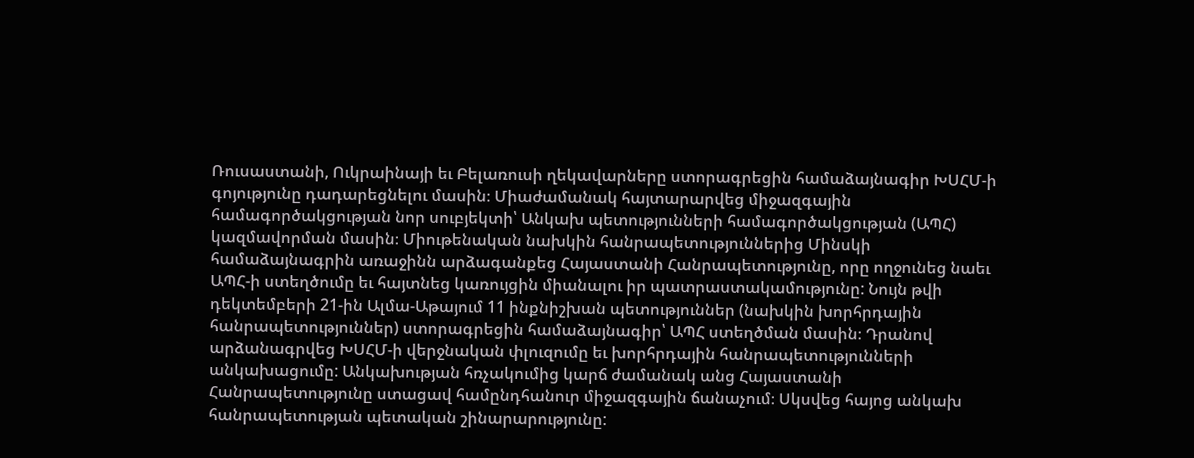Ռուսաստանի, Ուկրաինայի եւ Բելառուսի ղեկավարները ստորագրեցին համաձայնագիր ԽՍՀՄ-ի գոյությունը դադարեցնելու մասին։ Միաժամանակ հայտարարվեց միջազգային համագործակցության նոր սուբյեկտի՝ Անկախ պետությունների համագործակցության (ԱՊՀ) կազմավորման մասին։ Միութենական նախկին հանրապետություններից Մինսկի համաձայնագրին առաջինն արձագանքեց Հայաստանի Հանրապետությունը, որը ողջունեց նաեւ ԱՊՀ-ի ստեղծումը եւ հայտնեց կառույցին միանալու իր պատրաստակամությունը: Նույն թվի դեկտեմբերի 21-ին Ալմա-Աթայում 11 ինքնիշխան պետություններ (նախկին խորհրդային հանրապետություններ) ստորագրեցին համաձայնագիր՝ ԱՊՀ ստեղծման մասին։ Դրանով արձանագրվեց ԽՍՀՄ-ի վերջնական փլուզումը եւ խորհրդային հանրապետությունների անկախացումը: Անկախության հռչակումից կարճ ժամանակ անց Հայաստանի Հանրապետությունը ստացավ համընդհանուր միջազգային ճանաչում։ Սկսվեց հայոց անկախ հանրապետության պետական շինարարությունը: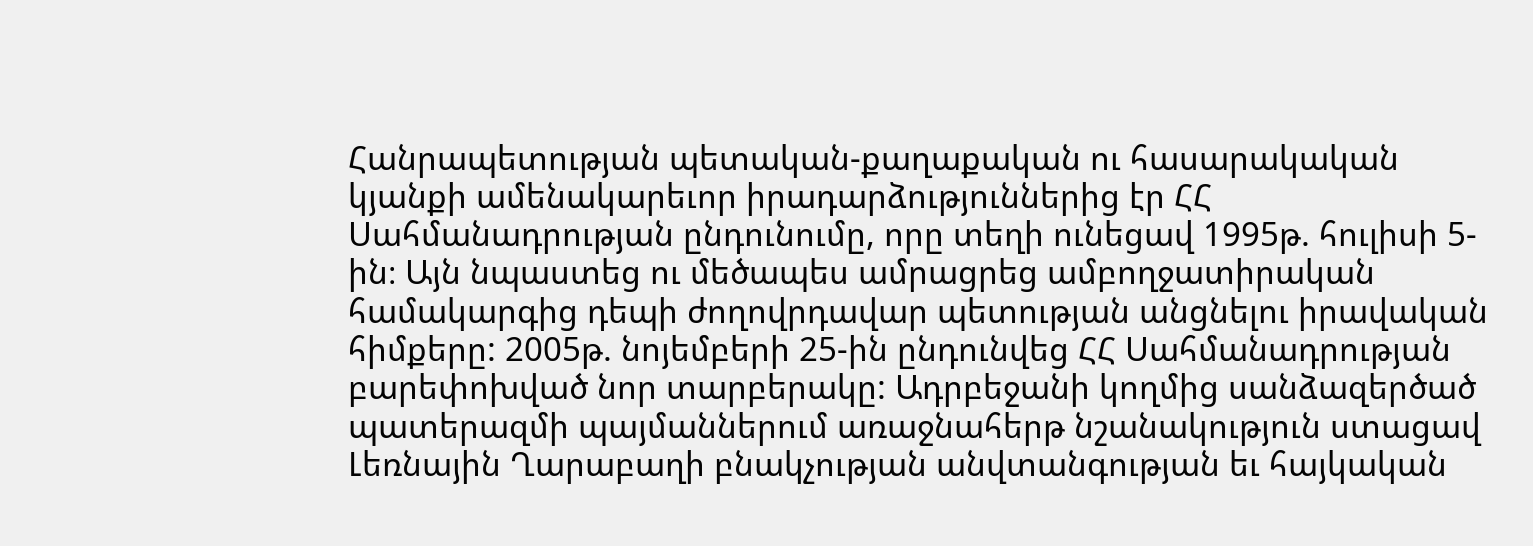Հանրապետության պետական-քաղաքական ու հասարակական կյանքի ամենակարեւոր իրադարձություններից էր ՀՀ Սահմանադրության ընդունումը, որը տեղի ունեցավ 1995թ. հուլիսի 5-ին։ Այն նպաստեց ու մեծապես ամրացրեց ամբողջատիրական համակարգից դեպի ժողովրդավար պետության անցնելու իրավական հիմքերը: 2005թ. նոյեմբերի 25-ին ընդունվեց ՀՀ Սահմանադրության բարեփոխված նոր տարբերակը: Ադրբեջանի կողմից սանձազերծած պատերազմի պայմաններում առաջնահերթ նշանակություն ստացավ Լեռնային Ղարաբաղի բնակչության անվտանգության եւ հայկական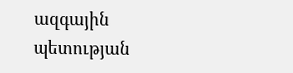ազգային պետության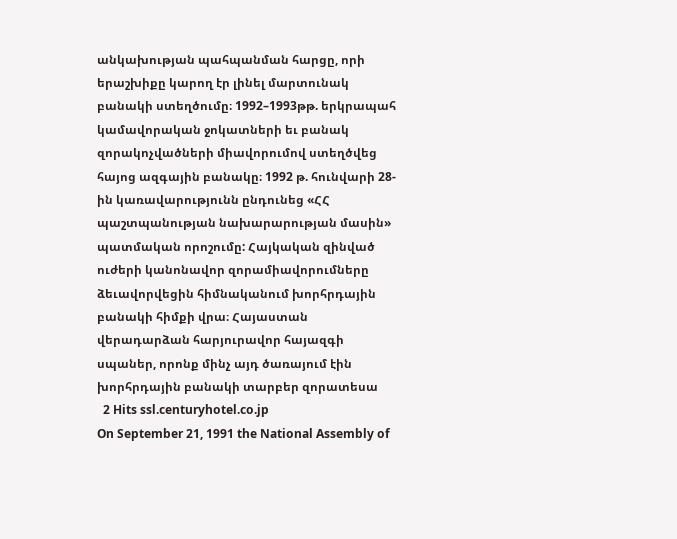անկախության պահպանման հարցը, որի երաշխիքը կարող էր լինել մարտունակ բանակի ստեղծումը։ 1992–1993թթ. երկրապահ կամավորական ջոկատների եւ բանակ զորակոչվածների միավորումով ստեղծվեց հայոց ազգային բանակը։ 1992 թ. հունվարի 28-ին կառավարությունն ընդունեց «ՀՀ պաշտպանության նախարարության մասին» պատմական որոշումը: Հայկական զինված ուժերի կանոնավոր զորամիավորումները ձեւավորվեցին հիմնականում խորհրդային բանակի հիմքի վրա։ Հայաստան վերադարձան հարյուրավոր հայազգի սպաներ, որոնք մինչ այդ ծառայում էին խորհրդային բանակի տարբեր զորատեսա
  2 Hits ssl.centuryhotel.co.jp
On September 21, 1991 the National Assembly of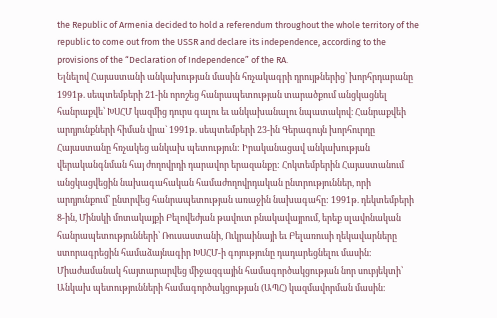the Republic of Armenia decided to hold a referendum throughout the whole territory of the republic to come out from the USSR and declare its independence, according to the provisions of the “Declaration of Independence” of the RA.
Ելնելով Հայաստանի անկախության մասին հռչակագրի դրույթներից՝ խորհրդարանը 1991թ. սեպտեմբերի 21-ին որոշեց հանրապետության տարածքում անցկացնել հանրաքվե՝ ԽՍՀՄ կազմից դուրս գալու եւ անկախանալու նպատակով։ Հանրաքվեի արդյունքների հիման վրա` 1991թ. սեպտեմբերի 23-ին Գերագույն խորհուրդը Հայաստանը հռչակեց անկախ պետություն: Իրականացավ անկախության վերականգնման հայ ժողովրդի դարավոր երազանքը: Հոկտեմբերին Հայաստանում անցկացվեցին նախագահական համաժողովրդական ընտրություններ, որի արդյունքում՝ ընտրվեց հանրապետության առաջին նախագահը: 1991թ. դեկտեմբերի 8-ին, Մինսկի մոտակայքի Բելովեժյան թավուտ բնակավայրում, երեք սլավոնական հանրապետությունների՝ Ռուսաստանի, Ուկրաինայի եւ Բելառուսի ղեկավարները ստորագրեցին համաձայնագիր ԽՍՀՄ-ի գոյությունը դադարեցնելու մասին։ Միաժամանակ հայտարարվեց միջազգային համագործակցության նոր սուբյեկտի՝ Անկախ պետությունների համագործակցության (ԱՊՀ) կազմավորման մասին։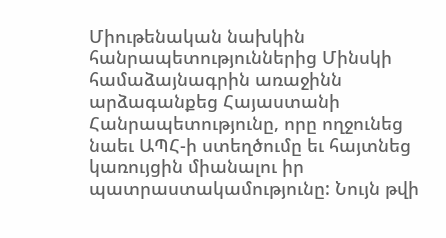Միութենական նախկին հանրապետություններից Մինսկի համաձայնագրին առաջինն արձագանքեց Հայաստանի Հանրապետությունը, որը ողջունեց նաեւ ԱՊՀ-ի ստեղծումը եւ հայտնեց կառույցին միանալու իր պատրաստակամությունը: Նույն թվի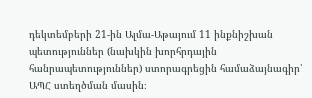դեկտեմբերի 21-ին Ալմա-Աթայում 11 ինքնիշխան պետություններ (նախկին խորհրդային հանրապետություններ) ստորագրեցին համաձայնագիր՝ ԱՊՀ ստեղծման մասին։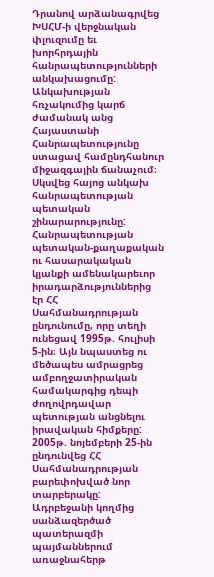Դրանով արձանագրվեց ԽՍՀՄ-ի վերջնական փլուզումը եւ խորհրդային հանրապետությունների անկախացումը: Անկախության հռչակումից կարճ ժամանակ անց Հայաստանի Հանրապետությունը ստացավ համընդհանուր միջազգային ճանաչում։ Սկսվեց հայոց անկախ հանրապետության պետական շինարարությունը: Հանրապետության պետական-քաղաքական ու հասարակական կյանքի ամենակարեւոր իրադարձություններից էր ՀՀ Սահմանադրության ընդունումը, որը տեղի ունեցավ 1995թ. հուլիսի 5-ին։ Այն նպաստեց ու մեծապես ամրացրեց ամբողջատիրական համակարգից դեպի ժողովրդավար պետության անցնելու իրավական հիմքերը: 2005թ. նոյեմբերի 25-ին ընդունվեց ՀՀ Սահմանադրության բարեփոխված նոր տարբերակը: Ադրբեջանի կողմից սանձազերծած պատերազմի պայմաններում առաջնահերթ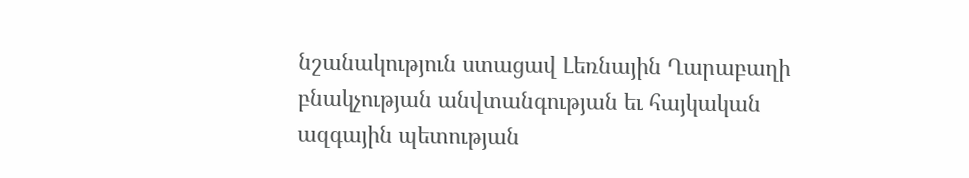նշանակություն ստացավ Լեռնային Ղարաբաղի բնակչության անվտանգության եւ հայկական ազգային պետության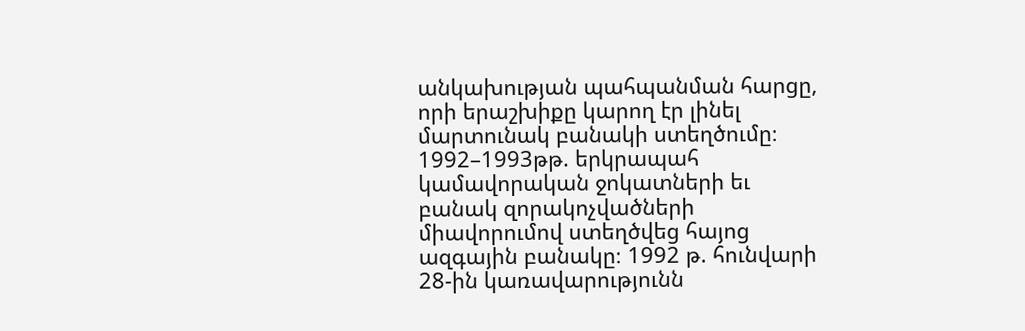անկախության պահպանման հարցը, որի երաշխիքը կարող էր լինել մարտունակ բանակի ստեղծումը։ 1992–1993թթ. երկրապահ կամավորական ջոկատների եւ բանակ զորակոչվածների միավորումով ստեղծվեց հայոց ազգային բանակը։ 1992 թ. հունվարի 28-ին կառավարությունն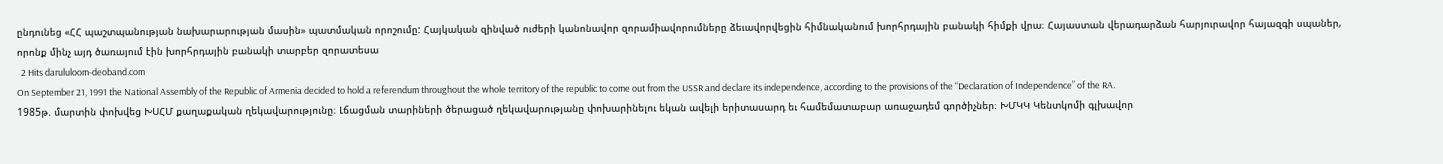ընդունեց «ՀՀ պաշտպանության նախարարության մասին» պատմական որոշումը: Հայկական զինված ուժերի կանոնավոր զորամիավորումները ձեւավորվեցին հիմնականում խորհրդային բանակի հիմքի վրա։ Հայաստան վերադարձան հարյուրավոր հայազգի սպաներ, որոնք մինչ այդ ծառայում էին խորհրդային բանակի տարբեր զորատեսա
  2 Hits darululoom-deoband.com
On September 21, 1991 the National Assembly of the Republic of Armenia decided to hold a referendum throughout the whole territory of the republic to come out from the USSR and declare its independence, according to the provisions of the “Declaration of Independence” of the RA.
1985թ. մարտին փոխվեց ԽՍՀՄ քաղաքական ղեկավարությունը։ Լճացման տարիների ծերացած ղեկավարությանը փոխարինելու եկան ավելի երիտասարդ եւ համեմատաբար առաջադեմ գործիչներ։ ԽՄԿԿ Կենտկոմի գլխավոր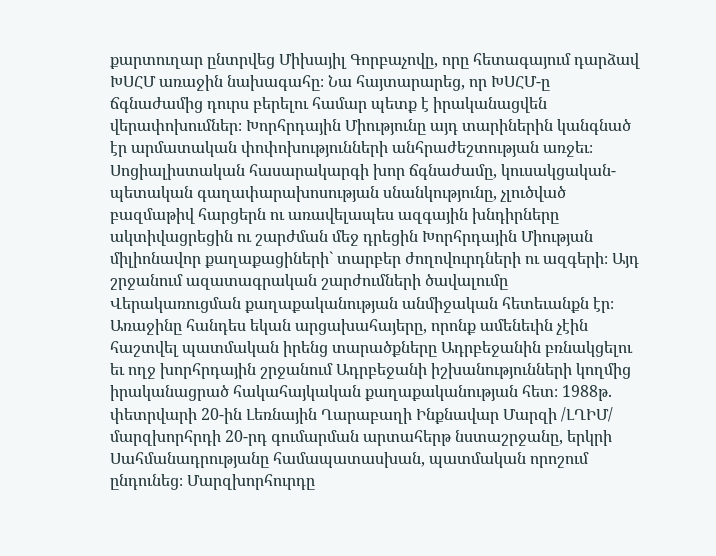քարտուղար ընտրվեց Միխայիլ Գորբաչովը, որը հետագայում դարձավ ԽՍՀՄ առաջին նախագահը։ Նա հայտարարեց, որ ԽՍՀՄ-ը ճգնաժամից դուրս բերելու համար պետք է իրականացվեն վերափոխումներ։ Խորհրդային Միությունը այդ տարիներին կանգնած էր արմատական փոփոխությունների անհրաժեշտության առջեւ։ Սոցիալիստական հասարակարգի խոր ճգնաժամը, կուսակցական-պետական գաղափարախոսության սնանկությունը, չլուծված բազմաթիվ հարցերն ու առավելապես ազգային խնդիրները ակտիվացրեցին ու շարժման մեջ դրեցին Խորհրդային Միության միլիոնավոր քաղաքացիների` տարբեր ժողովուրդների ու ազգերի։ Այդ շրջանում ազատագրական շարժումների ծավալումը Վերակառուցման քաղաքականության անմիջական հետեւանքն էր։ Առաջինը հանդես եկան արցախահայերը, որոնք ամենեւին չէին հաշտվել պատմական իրենց տարածքները Ադրբեջանին բռնակցելու եւ ողջ խորհրդային շրջանում Ադրբեջանի իշխանությունների կողմից իրականացրած հակահայկական քաղաքականության հետ։ 1988թ. փետրվարի 20-ին Լեռնային Ղարաբաղի Ինքնավար Մարզի /ԼՂԻՄ/ մարզխորհրդի 20-րդ գումարման արտահերթ նստաշրջանը, երկրի Սահմանադրությանը համապատասխան, պատմական որոշում ընդունեց։ Մարզխորհուրդը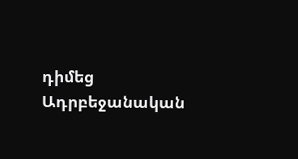դիմեց Ադրբեջանական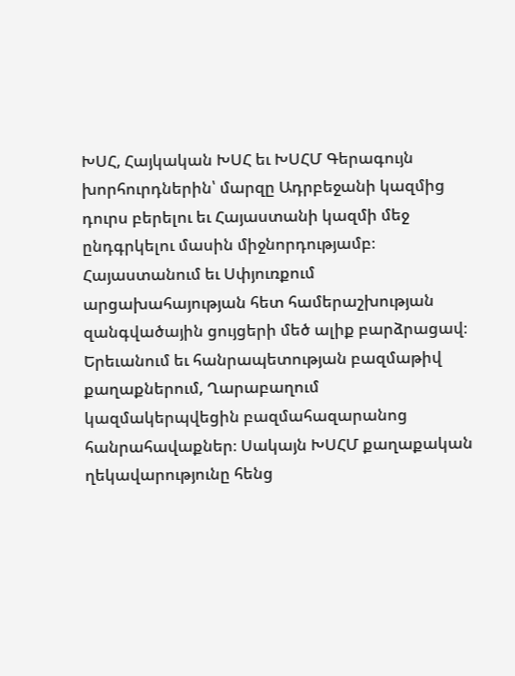ԽՍՀ, Հայկական ԽՍՀ եւ ԽՍՀՄ Գերագույն խորհուրդներին՝ մարզը Ադրբեջանի կազմից դուրս բերելու եւ Հայաստանի կազմի մեջ ընդգրկելու մասին միջնորդությամբ։ Հայաստանում եւ Սփյուռքում արցախահայության հետ համերաշխության զանգվածային ցույցերի մեծ ալիք բարձրացավ։ Երեւանում եւ հանրապետության բազմաթիվ քաղաքներում, Ղարաբաղում կազմակերպվեցին բազմահազարանոց հանրահավաքներ։ Սակայն ԽՍՀՄ քաղաքական ղեկավարությունը հենց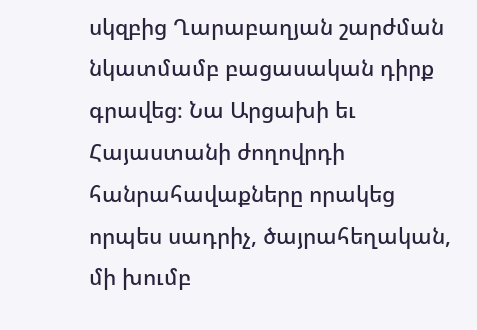սկզբից Ղարաբաղյան շարժման նկատմամբ բացասական դիրք գրավեց։ Նա Արցախի եւ Հայաստանի ժողովրդի հանրահավաքները որակեց որպես սադրիչ, ծայրահեղական, մի խումբ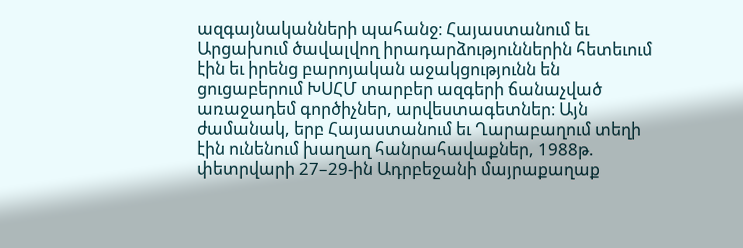ազգայնականների պահանջ։ Հայաստանում եւ Արցախում ծավալվող իրադարձություններին հետեւում էին եւ իրենց բարոյական աջակցությունն են ցուցաբերում ԽՍՀՄ տարբեր ազգերի ճանաչված առաջադեմ գործիչներ, արվեստագետներ։ Այն ժամանակ, երբ Հայաստանում եւ Ղարաբաղում տեղի էին ունենում խաղաղ հանրահավաքներ, 1988թ. փետրվարի 27–29-ին Ադրբեջանի մայրաքաղաք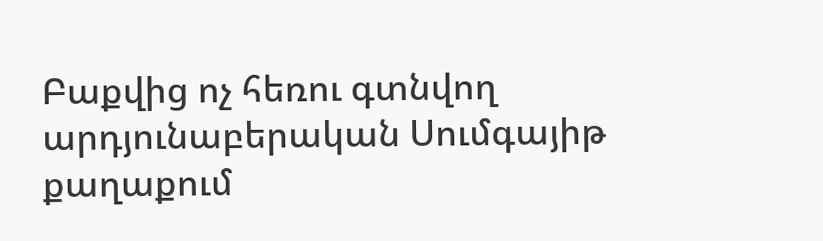Բաքվից ոչ հեռու գտնվող արդյունաբերական Սումգայիթ քաղաքում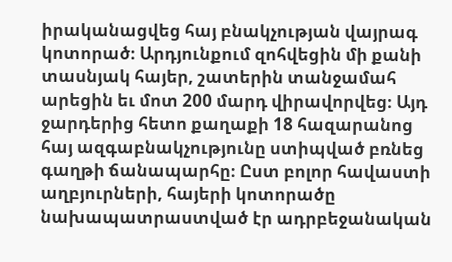իրականացվեց հայ բնակչության վայրագ կոտորած։ Արդյունքում զոհվեցին մի քանի տասնյակ հայեր, շատերին տանջամահ արեցին եւ մոտ 200 մարդ վիրավորվեց։ Այդ ջարդերից հետո քաղաքի 18 հազարանոց հայ ազգաբնակչությունը ստիպված բռնեց գաղթի ճանապարհը։ Ըստ բոլոր հավաստի աղբյուրների, հայերի կոտորածը նախապատրաստված էր ադրբեջանական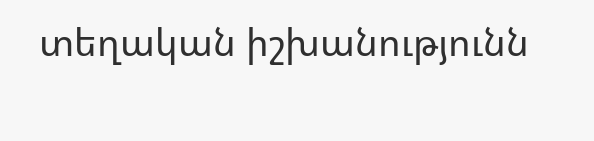տեղական իշխանությունն